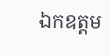ឯកឧត្តម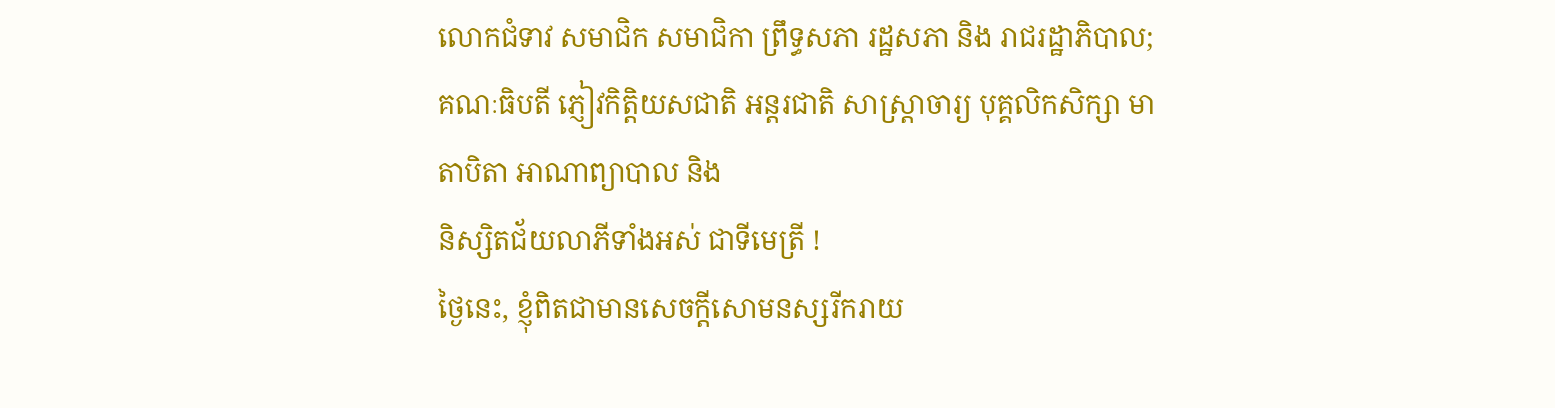លោកជំទាវ សមាជិក សមាជិកា ព្រឹទ្ធសភា រដ្ឋសភា និង រាជរដ្ឋាភិបាល;
គណៈធិបតី ភ្ញៀវកិត្តិយសជាតិ អន្តរជាតិ សាស្រ្តាចារ្យ បុគ្គលិកសិក្សា មាតាបិតា អាណាព្យាបាល និង
និស្សិតជ័យលាភីទាំងអស់ ជាទីមេត្រី !
ថ្ងៃនេះ, ខ្ញុំពិតជាមានសេចក្ដីសោមនស្សរីករាយ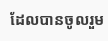ដែលបានចូលរួម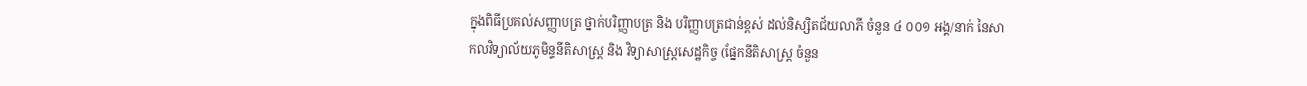ក្នុងពិធីប្រគល់សញ្ញាបត្រ ថ្នាក់បរិញ្ញាបត្រ និង បរិញ្ញាបត្រជាន់ខ្ពស់ ដល់និស្សិតជ័យលាភី ចំនួន ៤ ០០១ អង្គ/នាក់ នៃសាកលវិទ្យាល័យភូមិន្ទនីតិសាស្ត្រ និង វិទ្យាសាស្ត្រសេដ្ឋកិច្ច (ផែ្នកនីតិសាស្ត្រ ចំនួន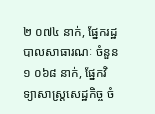២ ០៧៤ នាក់, ផ្នែករដ្ឋបាលសាធារណៈ ចំនួន ១ ០៦៨ នាក់, ផ្នែកវិទ្យាសាស្ត្រសេដ្ឋកិច្ច ចំ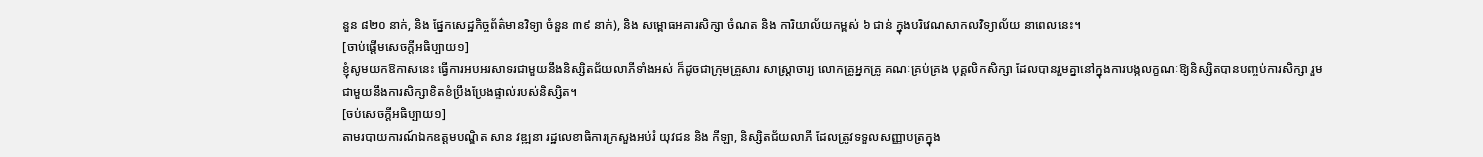នួន ៨២០ នាក់, និង ផ្នែកសេដ្ឋកិច្ចព័ត៌មានវិទ្យា ចំនួន ៣៩ នាក់), និង សម្ពោធអគារសិក្សា ចំណត និង ការិយាល័យកម្ពស់ ៦ ជាន់ ក្នុងបរិវេណសាកលវិទ្យាល័យ នាពេលនេះ។
[ចាប់ផ្ដើមសេចក្ដីអធិប្បាយ១]
ខ្ញុំសូមយកឱកាសនេះ ធ្វើការអបអរសាទរជាមួយនឹងនិស្សិតជ័យលាភីទាំងអស់ ក៏ដូចជាក្រុមគ្រួសារ សាស្រ្តាចារ្យ លោកគ្រូអ្នកគ្រូ គណៈគ្រប់គ្រង បុគ្គលិកសិក្សា ដែលបានរួមគ្នានៅក្នុងការបង្កលក្ខណៈឱ្យនិស្សិតបានបញ្ចប់ការសិក្សា រួមជាមួយនឹងការសិក្សាខិតខំប្រឹងប្រែងផ្ទាល់របស់និស្សិត។
[ចប់សេចក្ដីអធិប្បាយ១]
តាមរបាយការណ៍ឯកឧត្តមបណ្ឌិត សាន វឌ្ឍនា រដ្ឋលេខាធិការក្រសួងអប់រំ យុវជន និង កីឡា, និស្សិតជ័យលាភី ដែលត្រូវទទួលសញ្ញាបត្រក្នុង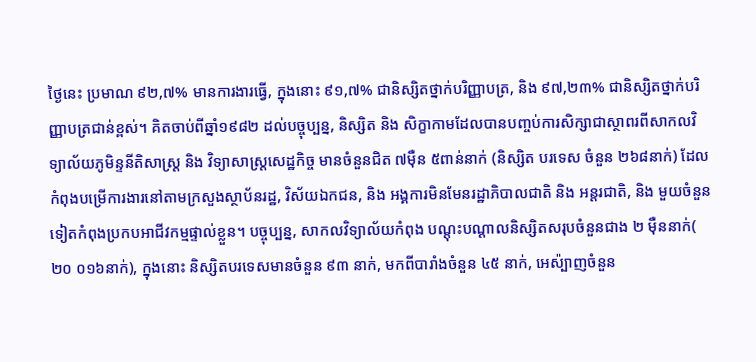ថ្ងៃនេះ ប្រមាណ ៩២,៧% មានការងារធ្វើ, ក្នុងនោះ ៩១,៧% ជានិស្សិតថ្នាក់បរិញ្ញាបត្រ, និង ៩៧,២៣% ជានិស្សិតថ្នាក់បរិញ្ញាបត្រជាន់ខ្ពស់។ គិតចាប់ពីឆ្នាំ១៩៨២ ដល់បច្ចុប្បន្ន, និស្សិត និង សិក្ខាកាមដែលបានបញ្ចប់ការសិក្សាជាស្ថាពរពីសាកលវិទ្យាល័យភូមិន្ទនីតិសាស្ត្រ និង វិទ្យាសាស្ត្រសេដ្ឋកិច្ច មានចំនួនជិត ៧ម៉ឺន ៥ពាន់នាក់ (និស្សិត បរទេស ចំនួន ២៦៨នាក់) ដែលកំពុងបម្រើការងារនៅតាមក្រសួងស្ថាប័នរដ្ឋ, វិស័យឯកជន, និង អង្គការមិនមែនរដ្ឋាភិបាលជាតិ និង អន្តរជាតិ, និង មួយចំនួនទៀតកំពុងប្រកបអាជីវកម្មផ្ទាល់ខ្លួន។ បច្ចុប្បន្ន, សាកលវិទ្យាល័យកំពុង បណ្តុះបណ្តាលនិស្សិតសរុបចំនួនជាង ២ ម៉ឺននាក់( ២០ ០១៦នាក់), ក្នុងនោះ និស្សិតបរទេសមានចំនួន ៩៣ នាក់, មកពីបារាំងចំនួន ៤៥ នាក់, អេស៉្បាញចំនួន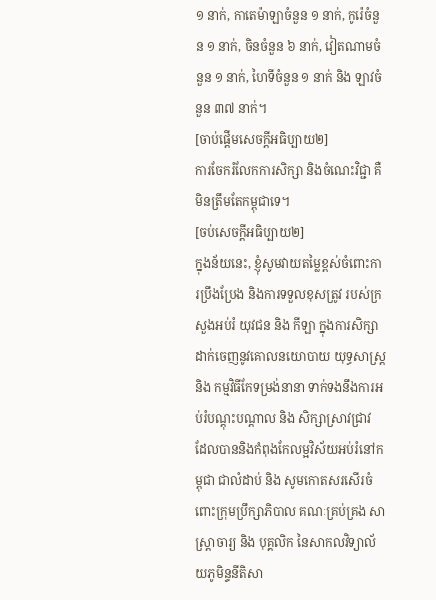១ នាក់, កាតេម៉ាឡាចំនួន ១ នាក់, កូរ៉េចំនួន ១ នាក់, ចិនចំនួន ៦ នាក់, វៀតណាមចំនួន ១ នាក់, ហៃទីចំនួន ១ នាក់ និង ឡាវចំនួន ៣៧ នាក់។
[ចាប់ផ្ដើមសេចក្ដីអធិប្បាយ២]
ការចែករំលែកការសិក្សា និងចំណេះវិជ្ជា គឺមិនត្រឹមតែកម្ពុជាទេ។
[ចប់សេចក្ដីអធិប្បាយ២]
ក្នុងន័យនេះ, ខ្ញុំសូមវាយតម្លៃខ្ពស់ចំពោះការប្រឹងប្រែង និងការទទួលខុសត្រូវ របស់ក្រសួងអប់រំ យុវជន និង កីឡា ក្នុងការសិក្សាដាក់ចេញនូវគោលនយោបាយ យុទ្ធសាស្រ្ត និង កម្មវិធីកែទម្រង់នានា ទាក់ទងនឹងការអប់រំបណ្តុះបណ្តាល និង សិក្សាស្រាវជ្រាវ ដែលបាននិងកំពុងកែលម្អវិស័យអប់រំនៅកម្ពុជា ជាលំដាប់ និង សូមកោតសរសើរចំពោះក្រុមប្រឹក្សាភិបាល គណៈគ្រប់គ្រង សាស្រ្តាចារ្យ និង បុគ្គលិក នៃសាកលវិទ្យាល័យភូមិន្ទនីតិសា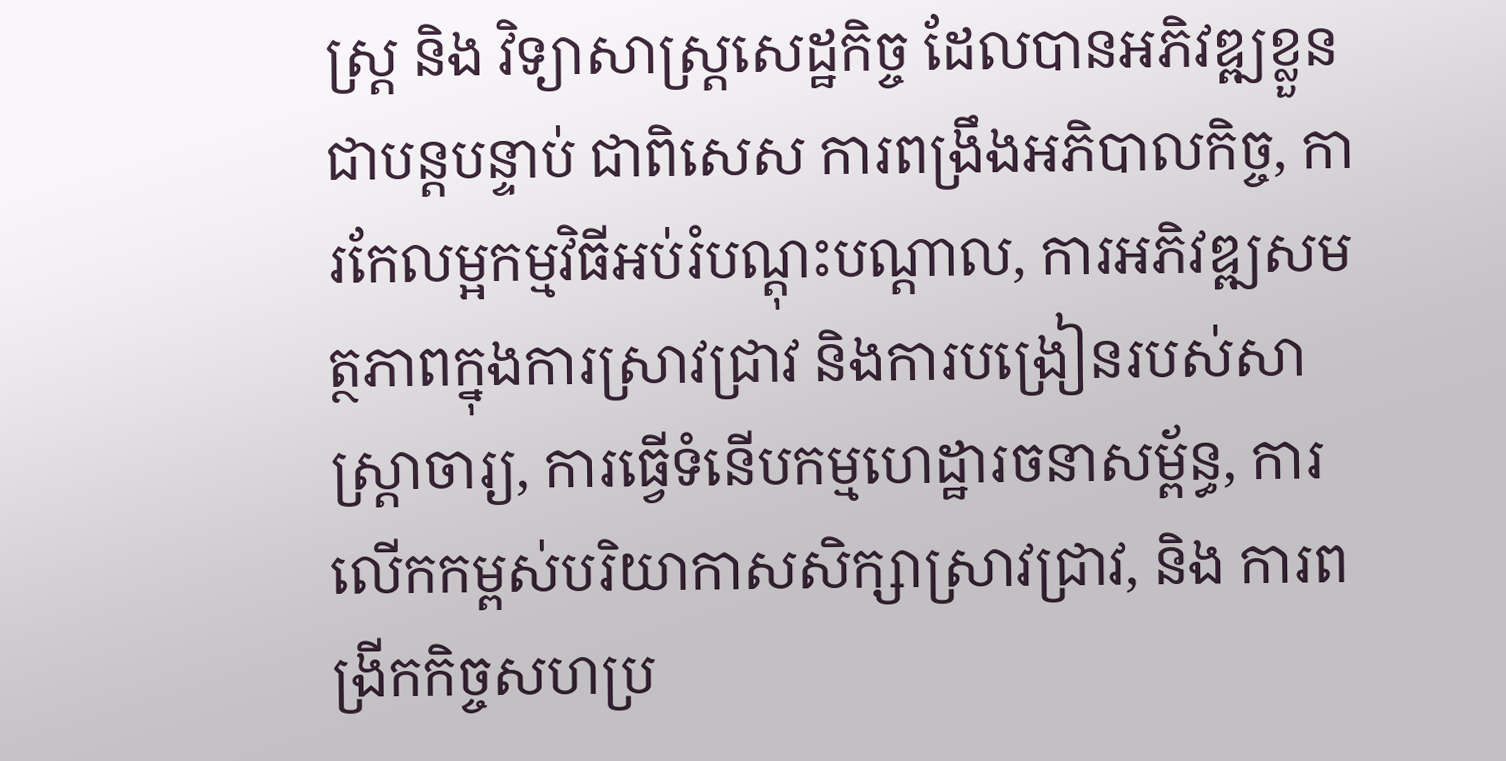ស្រ្ត និង វិទ្យាសាស្រ្តសេដ្ឋកិច្ច ដែលបានអភិវឌ្ឍខ្លួនជាបន្តបន្ទាប់ ជាពិសេស ការពង្រឹងអភិបាលកិច្ច, ការកែលម្អកម្មវិធីអប់រំបណ្តុះបណ្តាល, ការអភិវឌ្ឍសមត្ថភាពក្នុងការស្រាវជ្រាវ និងការបង្រៀនរបស់សាស្ត្រាចារ្យ, ការធ្វើទំនើបកម្មហេដ្ឋារចនាសម្ព័ន្ធ, ការលើកកម្ពស់បរិយាកាសសិក្សាស្រាវជ្រាវ, និង ការពង្រីកកិច្ចសហប្រ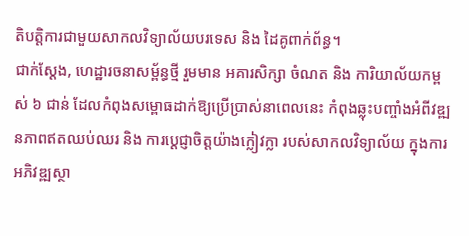តិបត្តិការជាមួយសាកលវិទ្យាល័យបរទេស និង ដៃគូពាក់ព័ន្ធ។
ជាក់ស្តែង, ហេដ្ឋារចនាសម្ព័ន្ធថ្មី រួមមាន អគារសិក្សា ចំណត និង ការិយាល័យកម្ពស់ ៦ ជាន់ ដែលកំពុងសម្ពោធដាក់ឱ្យប្រើប្រាស់នាពេលនេះ កំពុងឆ្លុះបញ្ចាំងអំពីវឌ្ឍនភាពឥតឈប់ឈរ និង ការប្តេជ្ញាចិត្តយ៉ាងក្លៀវក្លា របស់សាកលវិទ្យាល័យ ក្នុងការអភិវឌ្ឍស្ថា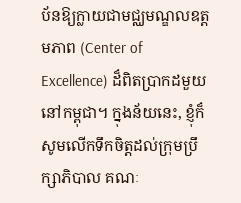ប័នឱ្យក្លាយជាមជ្ឈមណ្ឌលឧត្តមភាព (Center of Excellence) ដ៏ពិតប្រាកដមួយនៅកម្ពុជា។ ក្នុងន័យនេះ, ខ្ញុំក៏សូមលើកទឹកចិត្តដល់ក្រុមប្រឹក្សាភិបាល គណៈ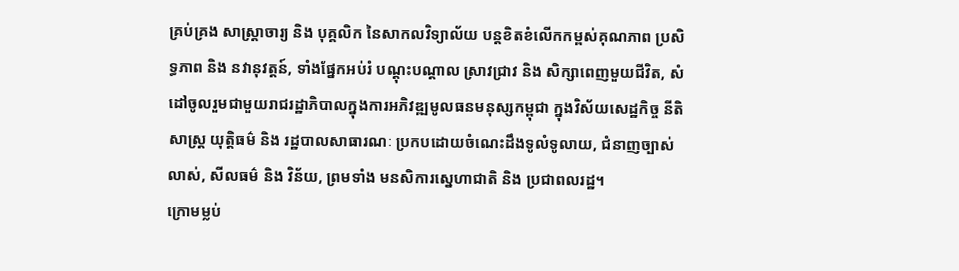គ្រប់គ្រង សាស្រ្តាចារ្យ និង បុគ្គលិក នៃសាកលវិទ្យាល័យ បន្តខិតខំលើកកម្ពស់គុណភាព ប្រសិទ្ធភាព និង នវានុវត្តន៍, ទាំងផ្នែកអប់រំ បណ្តុះបណ្តាល ស្រាវជ្រាវ និង សិក្សាពេញមួយជីវិត, សំដៅចូលរួមជាមួយរាជរដ្ឋាភិបាលក្នុងការអភិវឌ្ឍមូលធនមនុស្សកម្ពុជា ក្នុងវិស័យសេដ្ឋកិច្ច នីតិសាស្រ្ត យុត្តិធម៌ និង រដ្ឋបាលសាធារណៈ ប្រកបដោយចំណេះដឹងទូលំទូលាយ, ជំនាញច្បាស់លាស់, សីលធម៌ និង វិន័យ, ព្រមទាំង មនសិការស្នេហាជាតិ និង ប្រជាពលរដ្ឋ។
ក្រោមម្លប់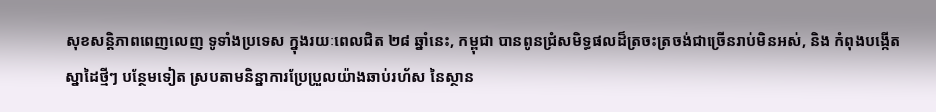សុខសន្តិភាពពេញលេញ ទូទាំងប្រទេស ក្នុងរយៈពេលជិត ២៨ ឆ្នាំនេះ, កម្ពុជា បានពូនជ្រំសមិទ្ធផលដ៏ត្រចះត្រចង់ជាច្រើនរាប់មិនអស់, និង កំពុងបង្កើតស្នាដៃថ្មីៗ បន្ថែមទៀត ស្របតាមនិន្នាការប្រែប្រួលយ៉ាងឆាប់រហ័ស នៃស្ថាន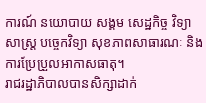ការណ៍ នយោបាយ សង្គម សេដ្ឋកិច្ច វិទ្យាសាស្រ្ត បច្ចេកវិទ្យា សុខភាពសាធារណៈ និង ការប្រែប្រួលអាកាសធាតុ។
រាជរដ្ឋាភិបាលបានសិក្សាដាក់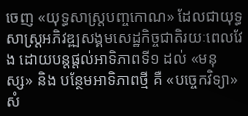ចេញ «យុទ្ធសាស្រ្តបញ្ចកោណ» ដែលជាយុទ្ធសាស្រ្តអភិវឌ្ឍសង្គមសេដ្ឋកិច្ចជាតិរយៈពេលវែង ដោយបន្តផ្តល់អាទិភាពទី១ ដល់ «មនុស្ស» និង បន្ថែមអាទិភាពថ្មី គឺ «បច្ចេកវិទ្យា» សំ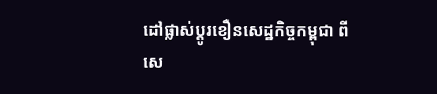ដៅផ្លាស់ប្តូរខឿនសេដ្ឋកិច្ចកម្ពុជា ពីសេ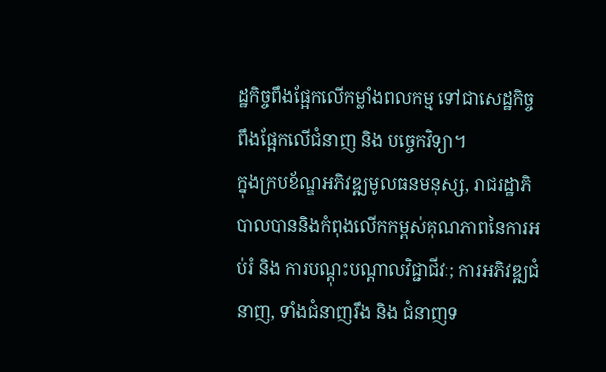ដ្ឋកិច្ចពឹងផ្អែកលើកម្លាំងពលកម្ម ទៅជាសេដ្ឋកិច្ចពឹងផ្អែកលើជំនាញ និង បច្ចេកវិទ្យា។
ក្នុងក្របខ័ណ្ឌអភិវឌ្ឍមូលធនមនុស្ស, រាជរដ្ឋាភិបាលបាននិងកំពុងលើកកម្ពស់គុណភាពនៃការអប់រំ និង ការបណ្តុះបណ្តាលវិជ្ជាជីវៈ; ការអភិវឌ្ឍជំនាញ, ទាំងជំនាញរឹង និង ជំនាញទ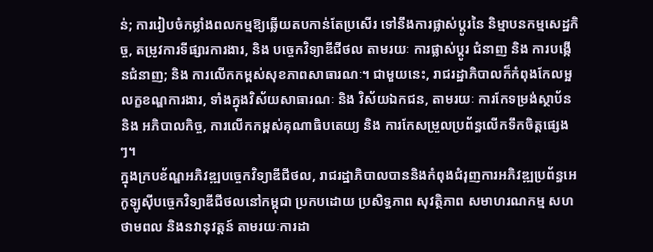ន់; ការរៀបចំកម្លាំងពលកម្មឱ្យឆ្លើយតបកាន់តែប្រសើរ ទៅនឹងការផ្លាស់ប្តូរនៃ និម្មាបនកម្មសេដ្ឋកិច្ច, តម្រូវការទីផ្សារការងារ, និង បច្ចេកវិទ្យាឌីជីថល តាមរយៈ ការផ្លាស់ប្តូរ ជំនាញ និង ការបង្កើនជំនាញ; និង ការលើកកម្ពស់សុខភាពសាធារណៈ។ ជាមួយនេះ, រាជរដ្ឋាភិបាលក៏កំពុងកែលម្អលក្ខខណ្ឌការងារ, ទាំងក្នុងវិស័យសាធារណៈ និង វិស័យឯកជន, តាមរយៈ ការកែទម្រង់ស្ថាប័ន និង អភិបាលកិច្ច, ការលើកកម្ពស់គុណាធិបតេយ្យ និង ការកែសម្រួលប្រព័ន្ធលើកទឹកចិត្តផ្សេងៗ។
ក្នុងក្របខ័ណ្ឌអភិវឌ្ឍបច្ចេកវិទ្យាឌីជីថល, រាជរដ្ឋាភិបាលបាននិងកំពុងជំរុញការអភិវឌ្ឍប្រព័ន្ធអេកូឡូស៊ីបច្ចេកវិទ្យាឌីជីថលនៅកម្ពុជា ប្រកបដោយ ប្រសិទ្ធភាព សុវត្ថិភាព សមាហរណកម្ម សហថាមពល និងនវានុវត្តន៍ តាមរយៈការដា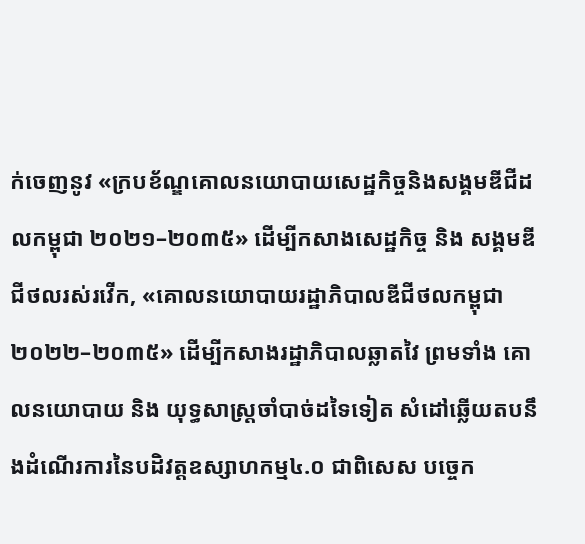ក់ចេញនូវ «ក្របខ័ណ្ឌគោលនយោបាយសេដ្ឋកិច្ចនិងសង្គមឌីជីដលកម្ពុជា ២០២១–២០៣៥» ដើម្បីកសាងសេដ្ឋកិច្ច និង សង្គមឌីជីថលរស់រវើក, «គោលនយោបាយរដ្ឋាភិបាលឌីជីថលកម្ពុជា ២០២២–២០៣៥» ដើម្បីកសាងរដ្ឋាភិបាលឆ្លាតវៃ ព្រមទាំង គោលនយោបាយ និង យុទ្ធសាស្រ្តចាំបាច់ដទៃទៀត សំដៅឆ្លើយតបនឹងដំណើរការនៃបដិវត្តឧស្សាហកម្ម៤.០ ជាពិសេស បច្ចេក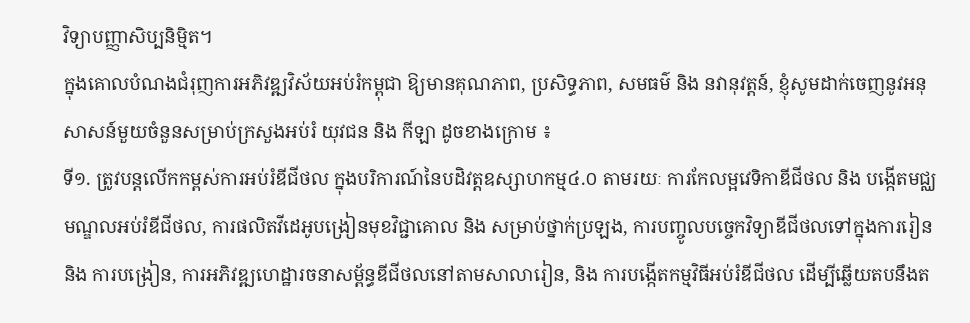វិទ្យាបញ្ញាសិប្បនិម្មិត។
ក្នុងគោលបំណងជំរុញការអភិវឌ្ឍវិស័យអប់រំកម្ពុជា ឱ្យមានគុណភាព, ប្រសិទ្ធភាព, សមធម៌ និង នវានុវត្តន៍, ខ្ញុំសូមដាក់ចេញនូវអនុសាសន៍មួយចំនួនសម្រាប់ក្រសួងអប់រំ យុវជន និង កីឡា ដូចខាងក្រោម ៖
ទី១. ត្រូវបន្តលើកកម្ពស់ការអប់រំឌីជីថល ក្នុងបរិការណ៍នៃបដិវត្តឧស្សាហកម្ម៤.០ តាមរយៈ ការកែលម្អវេទិកាឌីជីថល និង បង្កើតមជ្ឈមណ្ឌលអប់រំឌីជីថល, ការផលិតវីដេអូបង្រៀនមុខវិជ្ជាគោល និង សម្រាប់ថ្នាក់ប្រឡង, ការបញ្ចូលបច្ចេកវិទ្យាឌីជីថលទៅក្នុងការរៀន និង ការបង្រៀន, ការអភិវឌ្ឍហេដ្ឋារចនាសម្ព័ន្ធឌីជីថលនៅតាមសាលារៀន, និង ការបង្កើតកម្មវិធីអប់រំឌីជីថល ដើម្បីឆ្លើយតបនឹងត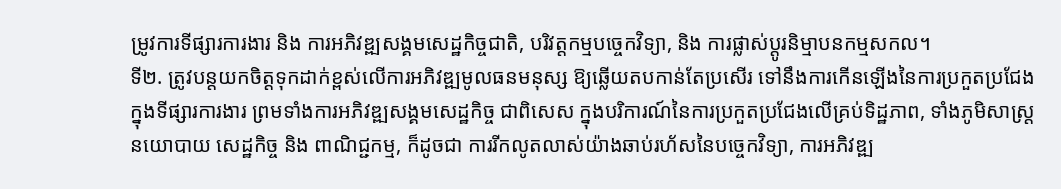ម្រូវការទីផ្សារការងារ និង ការអភិវឌ្ឍសង្គមសេដ្ឋកិច្ចជាតិ, បរិវត្តកម្មបច្ចេកវិទ្យា, និង ការផ្លាស់ប្តូរនិម្មាបនកម្មសកល។
ទី២. ត្រូវបន្តយកចិត្តទុកដាក់ខ្ពស់លើការអភិវឌ្ឍមូលធនមនុស្ស ឱ្យឆ្លើយតបកាន់តែប្រសើរ ទៅនឹងការកើនឡើងនៃការប្រកួតប្រជែងក្នុងទីផ្សារការងារ ព្រមទាំងការអភិវឌ្ឍសង្គមសេដ្ឋកិច្ច ជាពិសេស ក្នុងបរិការណ៍នៃការប្រកួតប្រជែងលើគ្រប់ទិដ្ឋភាព, ទាំងភូមិសាស្ត្រនយោបាយ សេដ្ឋកិច្ច និង ពាណិជ្ជកម្ម, ក៏ដូចជា ការរីកលូតលាស់យ៉ាងឆាប់រហ័សនៃបច្ចេកវិទ្យា, ការអភិវឌ្ឍ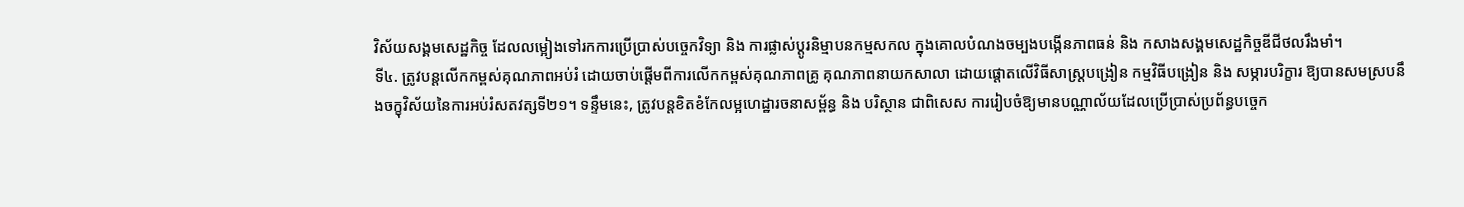វិស័យសង្គមសេដ្ឋកិច្ច ដែលលម្អៀងទៅរកការប្រើប្រាស់បច្ចេកវិទ្យា និង ការផ្លាស់ប្តូរនិម្មាបនកម្មសកល ក្នុងគោលបំណងចម្បងបង្កើនភាពធន់ និង កសាងសង្គមសេដ្ឋកិច្ចឌីជីថលរឹងមាំ។
ទី៤. ត្រូវបន្តលើកកម្ពស់គុណភាពអប់រំ ដោយចាប់ផ្តើមពីការលើកកម្ពស់គុណភាពគ្រូ គុណភាពនាយកសាលា ដោយផ្តោតលើវិធីសាស្រ្តបង្រៀន កម្មវិធីបង្រៀន និង សម្ភារបរិក្ខារ ឱ្យបានសមស្របនឹងចក្ខុវិស័យនៃការអប់រំសតវត្សទី២១។ ទន្ទឹមនេះ, ត្រូវបន្តខិតខំកែលម្អហេដ្ឋារចនាសម្ព័ន្ធ និង បរិស្ថាន ជាពិសេស ការរៀបចំឱ្យមានបណ្ណាល័យដែលប្រើប្រាស់ប្រព័ន្ធបច្ចេក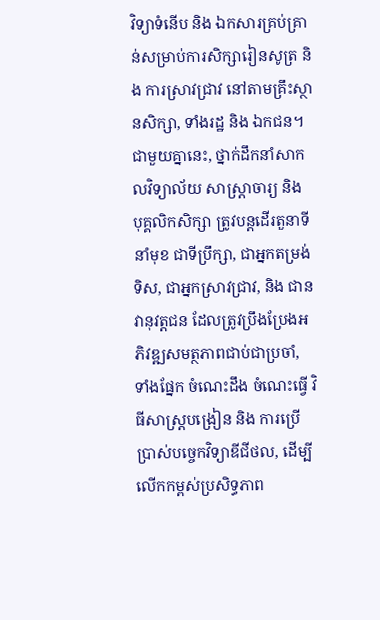វិទ្យាទំនើប និង ឯកសារគ្រប់គ្រាន់សម្រាប់ការសិក្សារៀនសូត្រ និង ការស្រាវជ្រាវ នៅតាមគ្រឹះស្ថានសិក្សា, ទាំងរដ្ឋ និង ឯកជន។
ជាមួយគ្នានេះ, ថ្នាក់ដឹកនាំសាកលវិទ្យាល័យ សាស្រ្តាចារ្យ និង បុគ្គលិកសិក្សា ត្រូវបន្តដើរតួនាទីនាំមុខ ជាទីប្រឹក្សា, ជាអ្នកតម្រង់ទិស, ជាអ្នកស្រាវជ្រាវ, និង ជានវានុវត្តជន ដែលត្រូវប្រឹងប្រែងអភិវឌ្ឍសមត្ថភាពជាប់ជាប្រចាំ, ទាំងផ្នែក ចំណេះដឹង ចំណេះធ្វើ វិធីសាស្ត្របង្រៀន និង ការប្រើប្រាស់បច្ចេកវិទ្យាឌីជីថល, ដើម្បីលើកកម្ពស់ប្រសិទ្ធភាព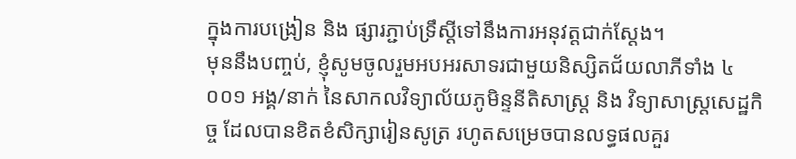ក្នុងការបង្រៀន និង ផ្សារភ្ជាប់ទ្រឹស្តីទៅនឹងការអនុវត្តជាក់ស្តែង។
មុននឹងបញ្ចប់, ខ្ញុំសូមចូលរួមអបអរសាទរជាមួយនិស្សិតជ័យលាភីទាំង ៤ ០០១ អង្គ/នាក់ នៃសាកលវិទ្យាល័យភូមិន្ទនីតិសាស្រ្ត និង វិទ្យាសាស្រ្តសេដ្ឋកិច្ច ដែលបានខិតខំសិក្សារៀនសូត្រ រហូតសម្រេចបានលទ្ធផលគួរ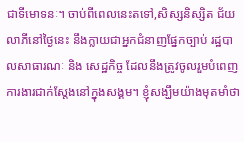ជាទីមោទនៈ។ ចាប់ពីពេលនេះតទៅ,សិស្សនិស្សិត ជ័យលាភីនៅថ្ងៃនេះ នឹងក្លាយជាអ្នកជំនាញផ្នែកច្បាប់ រដ្ឋបាលសាធារណៈ និង សេដ្ឋកិច្ច ដែលនឹងត្រូវចូលរួមបំពេញការងារជាក់ស្តែងនៅក្នុងសង្គម។ ខ្ញុំសង្ឃឹមយ៉ាងមុតមាំថា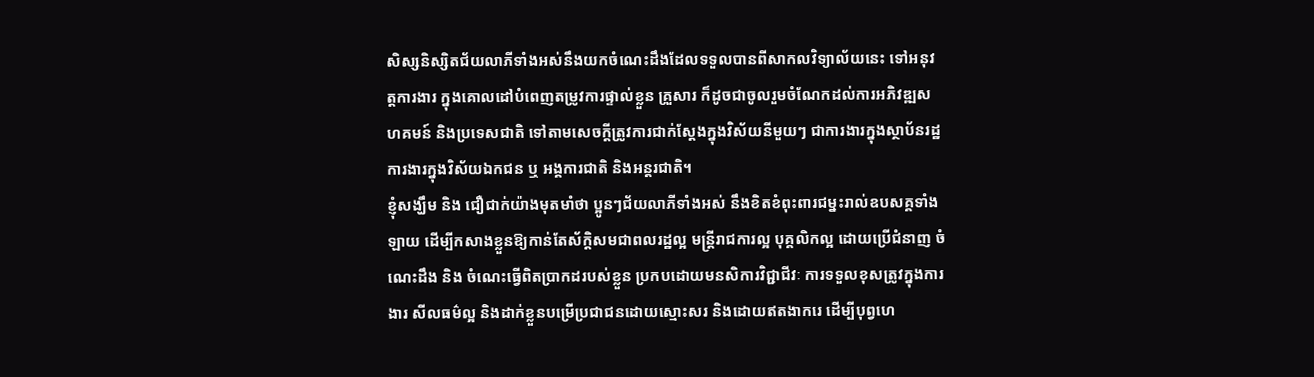សិស្សនិស្សិតជ័យលាភីទាំងអស់នឹងយកចំណេះដឹងដែលទទួលបានពីសាកលវិទ្យាល័យនេះ ទៅអនុវត្តការងារ ក្នុងគោលដៅបំពេញតម្រូវការផ្ទាល់ខ្លួន គ្រួសារ ក៏ដូចជាចូលរួមចំណែកដល់ការអភិវឌ្ឍសហគមន៍ និងប្រទេសជាតិ ទៅតាមសេចក្តីត្រូវការជាក់ស្តែងក្នុងវិស័យនីមួយៗ ជាការងារក្នុងស្ថាប័នរដ្ឋ ការងារក្នុងវិស័យឯកជន ឬ អង្គការជាតិ និងអន្តរជាតិ។
ខ្ញុំសង្ឃឹម និង ជឿជាក់យ៉ាងមុតមាំថា ប្អូនៗជ័យលាភីទាំងអស់ នឹងខិតខំពុះពារជម្នះរាល់ឧបសគ្គទាំងឡាយ ដើម្បីកសាងខ្លួនឱ្យកាន់តែស័ក្ដិសមជាពលរដ្ឋល្អ មន្ត្រីរាជការល្អ បុគ្គលិកល្អ ដោយប្រើជំនាញ ចំណេះដឹង និង ចំណេះធ្វើពិតប្រាកដរបស់ខ្លួន ប្រកបដោយមនសិការវិជ្ជាជីវៈ ការទទួលខុសត្រូវក្នុងការងារ សីលធម៌ល្អ និងដាក់ខ្លួនបម្រើប្រជាជនដោយស្មោះសរ និងដោយឥតងាករេ ដើម្បីបុព្វហេ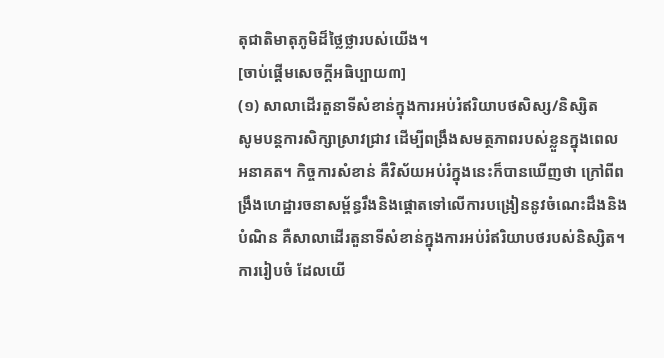តុជាតិមាតុភូមិដ៏ថ្លៃថ្លារបស់យើង។
[ចាប់ផ្ដើមសេចក្ដីអធិប្បាយ៣]
(១) សាលាដើរតួនាទីសំខាន់ក្នុងការអប់រំឥរិយាបថសិស្ស/និស្សិត
សូមបន្តការសិក្សាស្រាវជ្រាវ ដើម្បីពង្រឹងសមត្ថភាពរបស់ខ្លួនក្នុងពេលអនាគត។ កិច្ចការសំខាន់ គឺវិស័យអប់រំក្នុងនេះក៏បានឃើញថា ក្រៅពីពង្រឹងហេដ្ឋារចនាសម្ព័ន្ធរឹងនិងផ្ដោតទៅលើការបង្រៀននូវចំណេះដឹងនិងបំណិន គឺសាលាដើរតួនាទីសំខាន់ក្នុងការអប់រំឥរិយាបថរបស់និស្សិត។ ការរៀបចំ ដែលយើ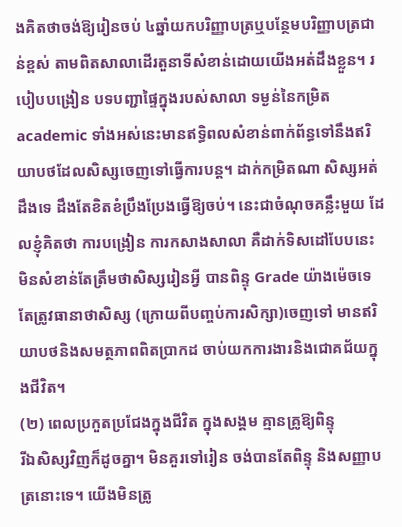ងគិតថាចង់ឱ្យរៀនចប់ ៤ឆ្នាំយកបរិញ្ញាបត្រឬបន្ថែមបរិញ្ញាបត្រជាន់ខ្ពស់ តាមពិតសាលាដើរតួនាទីសំខាន់ដោយយើងអត់ដឹងខ្លួន។ របៀបបង្រៀន បទបញ្ជាផ្ទៃក្នុងរបស់សាលា ទម្ងន់នៃកម្រិត academic ទាំងអស់នេះមានឥទ្ធិពលសំខាន់ពាក់ព័ន្ធទៅនឹងឥរិយាបថដែលសិស្សចេញទៅធ្វើការបន្ត។ ដាក់កម្រិតណា សិស្សអត់ដឹងទេ ដឹងតែខិតខំប្រឹងប្រែងធ្វើឱ្យចប់។ នេះជាចំណុចគន្លឹះមួយ ដែលខ្ញុំគិតថា ការបង្រៀន ការកសាងសាលា គឺដាក់ទិសដៅបែបនេះ មិនសំខាន់តែត្រឹមថាសិស្សរៀនអ្វី បានពិន្ទុ Grade យ៉ាងម៉េចទេ តែត្រូវធានាថាសិស្ស (ក្រោយពីបញ្ចប់ការសិក្សា)ចេញទៅ មានឥរិយាបថនិងសមត្ថភាពពិតប្រាកដ ចាប់យកការងារនិងជោគជ័យក្នុងជីវិត។
(២) ពេលប្រកួតប្រជែងក្នុងជីវិត ក្នុងសង្គម គ្មានគ្រូឱ្យពិន្ទុ
រីឯសិស្សវិញក៏ដូចគ្នា។ មិនគួរទៅរៀន ចង់បានតែពិន្ទុ និងសញ្ញាបត្រនោះទេ។ យើងមិនត្រូ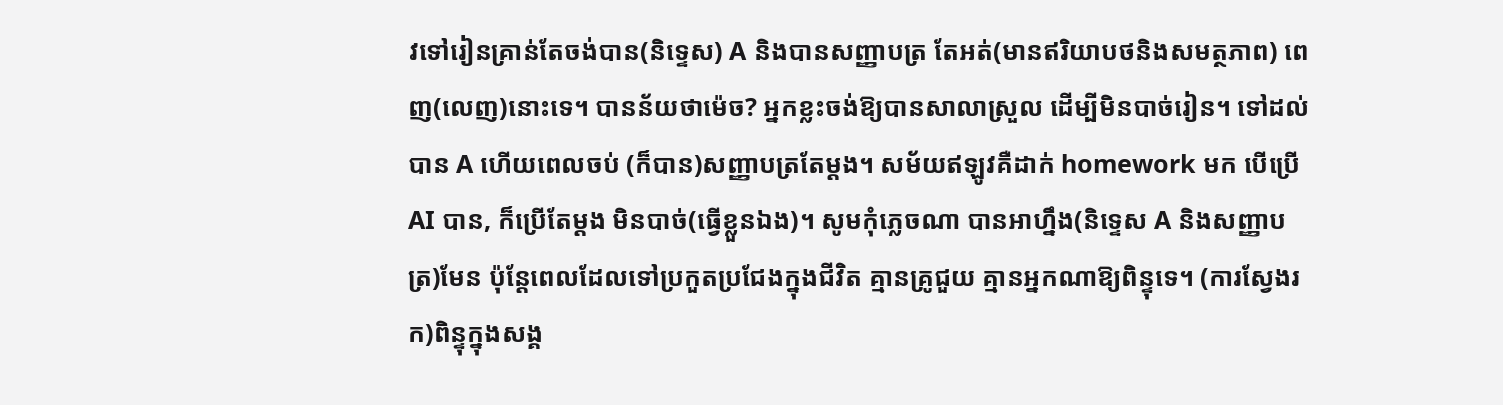វទៅរៀនគ្រាន់តែចង់បាន(និទ្ទេស) A និងបានសញ្ញាបត្រ តែអត់(មានឥរិយាបថនិងសមត្ថភាព) ពេញ(លេញ)នោះទេ។ បានន័យថាម៉េច? អ្នកខ្លះចង់ឱ្យបានសាលាស្រួល ដើម្បីមិនបាច់រៀន។ ទៅដល់បាន A ហើយពេលចប់ (ក៏បាន)សញ្ញាបត្រតែម្ដង។ សម័យឥឡូវគឺដាក់ homework មក បើប្រើ AI បាន, ក៏ប្រើតែម្ដង មិនបាច់(ធ្វើខ្លួនឯង)។ សូមកុំភ្លេចណា បានអាហ្នឹង(និទ្ទេស A និងសញ្ញាបត្រ)មែន ប៉ុន្តែពេលដែលទៅប្រកួតប្រជែងក្នុងជីវិត គ្មានគ្រូជួយ គ្មានអ្នកណាឱ្យពិន្ទុទេ។ (ការស្វែងរក)ពិន្ទុក្នុងសង្គ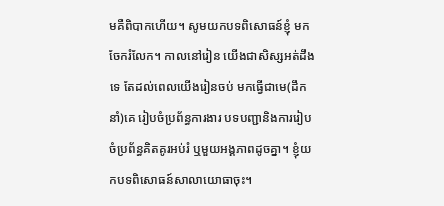មគឺពិបាកហើយ។ សូមយកបទពិសោធន៍ខ្ញុំ មកចែករំលែក។ កាលនៅរៀន យើងជាសិស្សអត់ដឹងទេ តែដល់ពេលយើងរៀនចប់ មកធ្វើជាមេ(ដឹកនាំ)គេ រៀបចំប្រព័ន្ធការងារ បទបញ្ជានិងការរៀបចំប្រព័ន្ធគិតគូរអប់រំ ឬមួយអង្គភាពដូចគ្នា។ ខ្ញុំយកបទពិសោធន៍សាលាយោធាចុះ។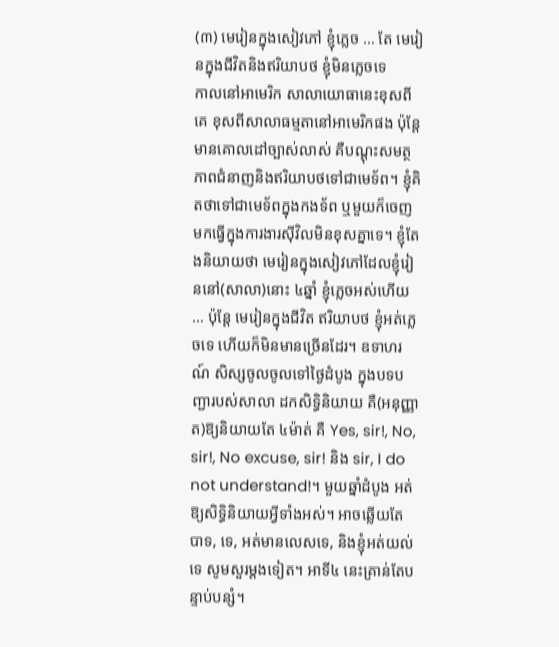(៣) មេរៀនក្នុងសៀវភៅ ខ្ញុំភ្លេច … តែ មេរៀនក្នុងជីវិតនិងឥរិយាបថ ខ្ញុំមិនភ្លេចទេ
កាលនៅអាមេរិក សាលាយោធានេះខុសពីគេ ខុសពីសាលាធម្មតានៅអាមេរិកផង ប៉ុន្តែមានគោលដៅច្បាស់លាស់ គឺបណ្តុះសមត្ថភាពជំនាញនិងឥរិយាបថទៅជាមេទ័ព។ ខ្ញុំគិតថាទៅជាមេទ័ពក្នុងកងទ័ព ឬមួយក៏ចេញមកធ្វើក្នុងការងារស៊ីវិលមិនខុសគ្នាទេ។ ខ្ញុំតែងនិយាយថា មេរៀនក្នុងសៀវភៅដែលខ្ញុំរៀននៅ(សាលា)នោះ ៤ឆ្នាំ ខ្ញុំភ្លេចអស់ហើយ … ប៉ុន្តែ មេរៀនក្នុងជីវិត ឥរិយាបថ ខ្ញុំអត់ភ្លេចទេ ហើយក៏មិនមានច្រើនដែរ។ ឧទាហរណ៍ សិស្សចូលចូលទៅថ្ងៃដំបូង ក្នុងបទបញ្ជារបស់សាលា ដកសិទ្ធិនិយាយ គឺ(អនុញ្ញាត)ឱ្យនិយាយតែ ៤ម៉ាត់ គឺ Yes, sir!, No, sir!, No excuse, sir! និង sir, I do not understand!។ មួយឆ្នាំដំបូង អត់ឱ្យសិទ្ធិនិយាយអី្វទាំងអស់។ អាចឆ្លើយតែ បាទ, ទេ, អត់មានលេសទេ, និងខ្ញុំអត់យល់ទេ សូមសួរម្តងទៀត។ អាទី៤ នេះគ្រាន់តែបន្ទាប់បន្សំ។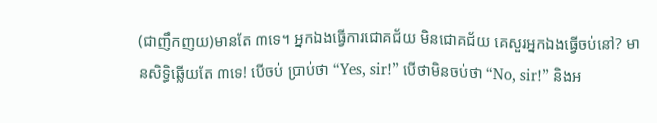(ជាញឹកញយ)មានតែ ៣ទេ។ អ្នកឯងធ្វើការជោគជ័យ មិនជោគជ័យ គេសួរអ្នកឯងធ្វើចប់នៅ? មានសិទ្ធិឆ្លើយតែ ៣ទេ! បើចប់ ប្រាប់ថា “Yes, sir!” បើថាមិនចប់ថា “No, sir!” និងអ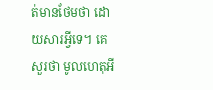ត់មានថែមថា ដោយសារអី្វទេ។ គេសួរថា មូលហេតុអី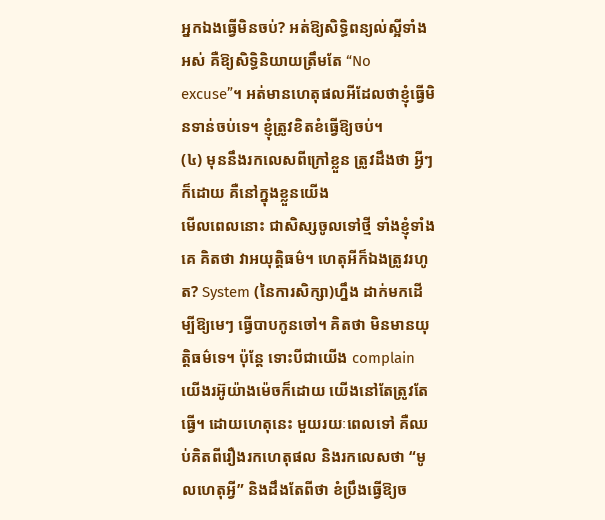អ្នកឯងធ្វើមិនចប់? អត់ឱ្យសិទ្ធិពន្យល់ស្អីទាំងអស់ គឺឱ្យសិទ្ធិនិយាយត្រឹមតែ “No excuse”។ អត់មានហេតុផលអីដែលថាខ្ញុំធ្វើមិនទាន់ចប់ទេ។ ខ្ញុំត្រូវខិតខំធ្វើឱ្យចប់។
(៤) មុននឹងរកលេសពីក្រៅខ្លួន ត្រូវដឹងថា អ្វីៗ ក៏ដោយ គឺនៅក្នុងខ្លួនយើង
មើលពេលនោះ ជាសិស្សចូលទៅថ្មី ទាំងខ្ញុំទាំងគេ គិតថា វាអយុត្តិធម៌។ ហេតុអីក៏ឯងត្រូវរហូត? System (នៃការសិក្សា)ហ្នឹង ដាក់មកដើម្បីឱ្យមេៗ ធ្វើបាបកូនចៅ។ គិតថា មិនមានយុត្តិធម៌ទេ។ ប៉ុន្តែ ទោះបីជាយើង complain យើងរអ៊ូយ៉ាងម៉េចក៏ដោយ យើងនៅតែត្រូវតែធ្វើ។ ដោយហេតុនេះ មួយរយៈពេលទៅ គឺឈប់គិតពីរឿងរកហេតុផល និងរកលេសថា “មូលហេតុអី្វ” និងដឹងតែពីថា ខំប្រឹងធ្វើឱ្យច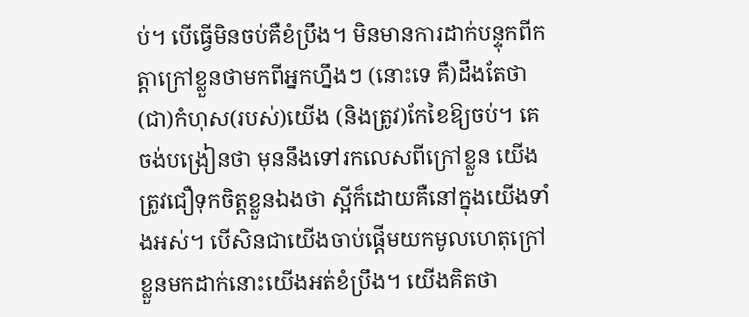ប់។ បើធ្វើមិនចប់គឺខំប្រឹង។ មិនមានការដាក់បន្ទុកពីកត្តាក្រៅខ្លួនថាមកពីអ្នកហ្នឹងៗ (នោះទេ គឺ)ដឹងតែថា (ជា)កំហុស(របស់)យើង (និងត្រូវ)កែខៃឱ្យចប់។ គេចង់បង្រៀនថា មុននឹងទៅរកលេសពីក្រៅខ្លួន យើងត្រូវជឿទុកចិត្តខ្លួនឯងថា ស្អីក៏ដោយគឺនៅក្នុងយើងទាំងអស់។ បើសិនជាយើងចាប់ផ្តើមយកមូលហេតុក្រៅខ្លួនមកដាក់នោះយើងអត់ខំប្រឹង។ យើងគិតថា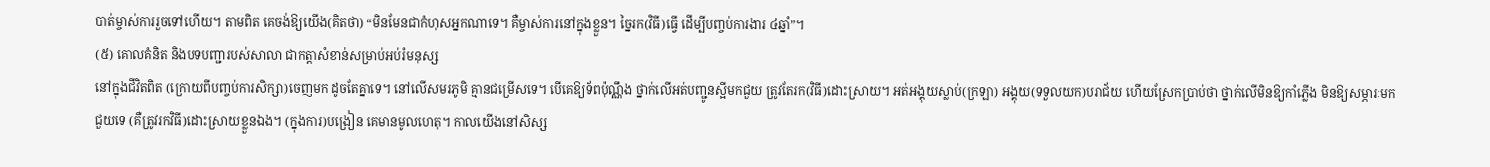បាត់ម្ចាស់ការរួចទៅហើយ។ តាមពិត គេចង់ឱ្យយើង(គិតថា) “មិនមែនជាកំហុសអ្នកណាទេ។ គឺម្ចាស់ការនៅក្នុងខ្លួន។ ច្នៃរក(វិធី)ធ្វើ ដើម្បីបញ្ចប់ការងារ ៤ឆ្នាំ”។
(៥) គោលគំនិត និងបទបញ្ជារបស់សាលា ជាកត្តាសំខាន់សម្រាប់អប់រំមនុស្ស
នៅក្នុងជីវិតពិត (ក្រោយពីបញ្ចប់ការសិក្សា)ចេញមក ដូចតែគ្នាទេ។ នៅលើសមរភូមិ គ្មានជម្រើសទេ។ បើគេឱ្យទ័ពប៉ុណ្ណឹង ថ្នាក់លើអត់បញ្ជូនស្អីមកជួយ ត្រូវតែរក(វិធី)ដោះស្រាយ។ អត់អង្គុយស្លាប់(ក្រឡា) អង្គុយ(ទទួលយក)បរាជ័យ ហើយស្រែកប្រាប់ថា ថ្នាក់លើមិនឱ្យកាំភ្លើង មិនឱ្យសម្ភារៈមកជួយទេ (គឺត្រូវរកវិធី)ដោះស្រាយខ្លួនឯង។ (ក្នុងការ)បង្រៀន គេមានមូលហេតុ។ កាលយើងនៅសិស្ស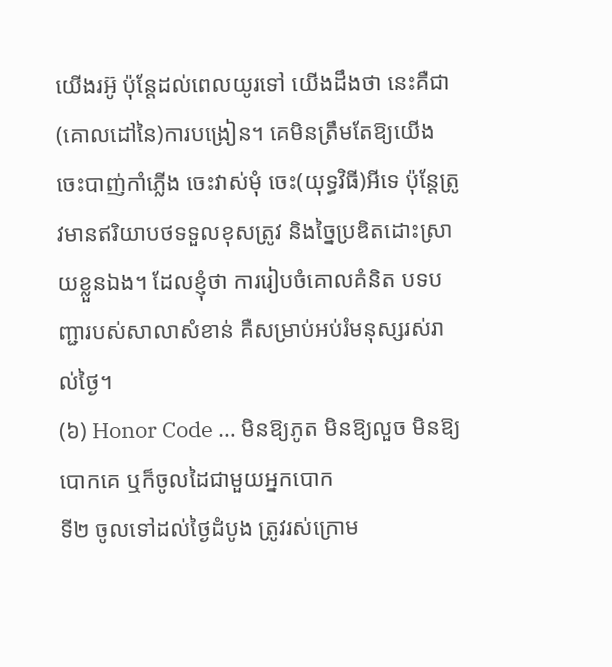យើងរអ៊ូ ប៉ុន្តែដល់ពេលយូរទៅ យើងដឹងថា នេះគឺជា(គោលដៅនៃ)ការបង្រៀន។ គេមិនត្រឹមតែឱ្យយើងចេះបាញ់កាំភ្លើង ចេះវាស់មុំ ចេះ(យុទ្ធវិធី)អីទេ ប៉ុន្តែត្រូវមានឥរិយាបថទទួលខុសត្រូវ និងច្នៃប្រឌិតដោះស្រាយខ្លួនឯង។ ដែលខ្ញុំថា ការរៀបចំគោលគំនិត បទបញ្ជារបស់សាលាសំខាន់ គឺសម្រាប់អប់រំមនុស្សរស់រាល់ថ្ងៃ។
(៦) Honor Code … មិនឱ្យភូត មិនឱ្យលួច មិនឱ្យបោកគេ ឬក៏ចូលដៃជាមួយអ្នកបោក
ទី២ ចូលទៅដល់ថ្ងៃដំបូង ត្រូវរស់ក្រោម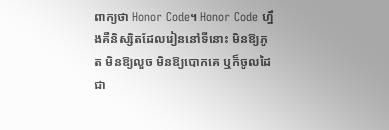ពាក្យថា Honor Code។ Honor Code ហ្នឹងគឺនិស្សិតដែលរៀននៅទីនោះ មិនឱ្យភូត មិនឱ្យលួច មិនឱ្យបោកគេ ឬក៏ចូលដៃជា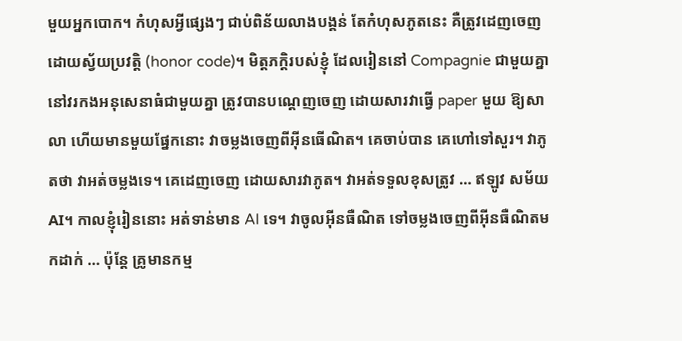មួយអ្នកបោក។ កំហុសអី្វផ្សេងៗ ជាប់ពិន័យលាងបង្គន់ តែកំហុសភូតនេះ គឺត្រូវដេញចេញដោយស្វ័យប្រវត្តិ (honor code)។ មិត្តភក្តិរបស់ខ្ញុំ ដែលរៀននៅ Compagnie ជាមួយគ្នា នៅវរកងអនុសេនាធំជាមួយគ្នា ត្រូវបានបណ្ដេញចេញ ដោយសារវាធ្វើ paper មួយ ឱ្យសាលា ហើយមានមួយផ្នែកនោះ វាចម្លងចេញពីអ៊ីនធើណិត។ គេចាប់បាន គេហៅទៅសួរ។ វាភូតថា វាអត់ចម្លងទេ។ គេដេញចេញ ដោយសារវាភូត។ វាអត់ទទួលខុសត្រូវ … ឥឡូវ សម័យ AI។ កាលខ្ញុំរៀននោះ អត់ទាន់មាន AI ទេ។ វាចូលអ៊ីនធឺណិត ទៅចម្លងចេញពីអ៊ីនធឺណិតមកដាក់ … ប៉ុន្តែ គ្រូមានកម្ម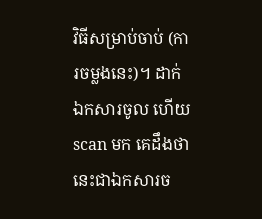វិធីសម្រាប់ចាប់ (ការចម្លងនេះ)។ ដាក់ឯកសារចូល ហើយ scan មក គេដឹងថា នេះជាឯកសារច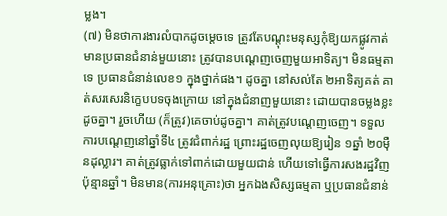ម្លង។
(៧) មិនថាការងារលំបាកដូចម្តេចទេ ត្រូវតែបណ្តុះមនុស្សកុំឱ្យយកផ្លូវកាត់
មានប្រធានជំនាន់មួយនោះ ត្រូវបានបណ្ដេញចេញមួយអាទិត្យ។ មិនធម្មតាទេ ប្រធានជំនាន់លេខ១ ក្នុងថ្នាក់ផង។ ដូចគ្នា នៅសល់តែ ២អាទិត្យគត់ គាត់សរសេរនិក្ខេបបទចុងក្រោយ នៅក្នុងជំនាញមួយនោះ ដោយបានចម្លងខ្លះដូចគ្នា។ រួចហើយ (ក៏ត្រូវ)គេចាប់ដូចគ្នា។ គាត់ត្រូវបណ្ដេញចេញ។ ទទួលការបណ្ដេញនៅឆ្នាំទី៤ ត្រូវជំពាក់រដ្ឋ ព្រោះរដ្ឋចេញលុយឱ្យរៀន ១ឆ្នាំ ២០ម៉ឺនដុល្លារ។ គាត់ត្រូវធ្លាក់ទៅពាក់ដោយមួយជាន់ ហើយទៅធ្វើការសងរដ្ឋវិញប៉ុន្មានឆ្នាំ។ មិនមាន(ការអនុគ្រោះ)ថា អ្នកឯងសិស្សធម្មតា ឬប្រធានជំនាន់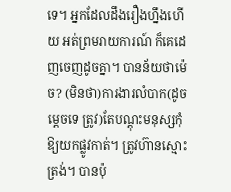ទេ។ អ្នកដែលដឹងរឿងហ្នឹងហើយ អត់ព្រមរាយការណ៍ ក៏គេដេញចេញដូចគ្នា។ បានន័យថាម៉េច? (មិនថា)ការងារលំបាក(ដូចម្តេចទេ ត្រូវ)តែបណ្តុះមនុស្សកុំឱ្យយកផ្លូវកាត់។ ត្រូវហ៊ានស្មោះត្រង់។ បានប៉ុ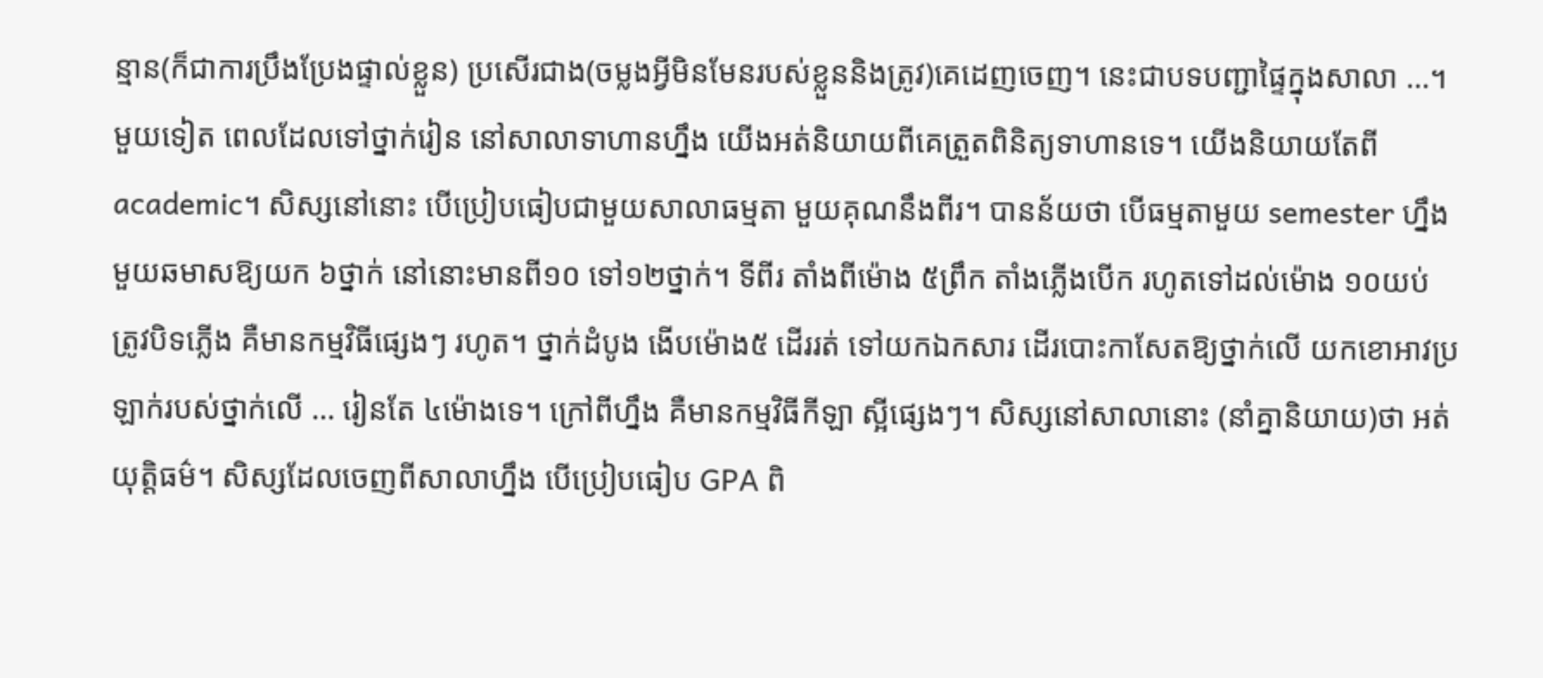ន្មាន(ក៏ជាការប្រឹងប្រែងផ្ទាល់ខ្លួន) ប្រសើរជាង(ចម្លងអ្វីមិនមែនរបស់ខ្លួននិងត្រូវ)គេដេញចេញ។ នេះជាបទបញ្ជាផ្ទៃក្នុងសាលា …។
មួយទៀត ពេលដែលទៅថ្នាក់រៀន នៅសាលាទាហានហ្នឹង យើងអត់និយាយពីគេត្រួតពិនិត្យទាហានទេ។ យើងនិយាយតែពី academic។ សិស្សនៅនោះ បើប្រៀបធៀបជាមួយសាលាធម្មតា មួយគុណនឹងពីរ។ បានន័យថា បើធម្មតាមួយ semester ហ្នឹង មួយឆមាសឱ្យយក ៦ថ្នាក់ នៅនោះមានពី១០ ទៅ១២ថ្នាក់។ ទីពីរ តាំងពីម៉ោង ៥ព្រឹក តាំងភ្លើងបើក រហូតទៅដល់ម៉ោង ១០យប់ ត្រូវបិទភ្លើង គឺមានកម្មវិធីផ្សេងៗ រហូត។ ថ្នាក់ដំបូង ងើបម៉ោង៥ ដើររត់ ទៅយកឯកសារ ដើរបោះកាសែតឱ្យថ្នាក់លើ យកខោអាវប្រឡាក់របស់ថ្នាក់លើ … រៀនតែ ៤ម៉ោងទេ។ ក្រៅពីហ្នឹង គឺមានកម្មវិធីកីឡា ស្អីផ្សេងៗ។ សិស្សនៅសាលានោះ (នាំគ្នានិយាយ)ថា អត់យុត្តិធម៌។ សិស្សដែលចេញពីសាលាហ្នឹង បើប្រៀបធៀប GPA ពិ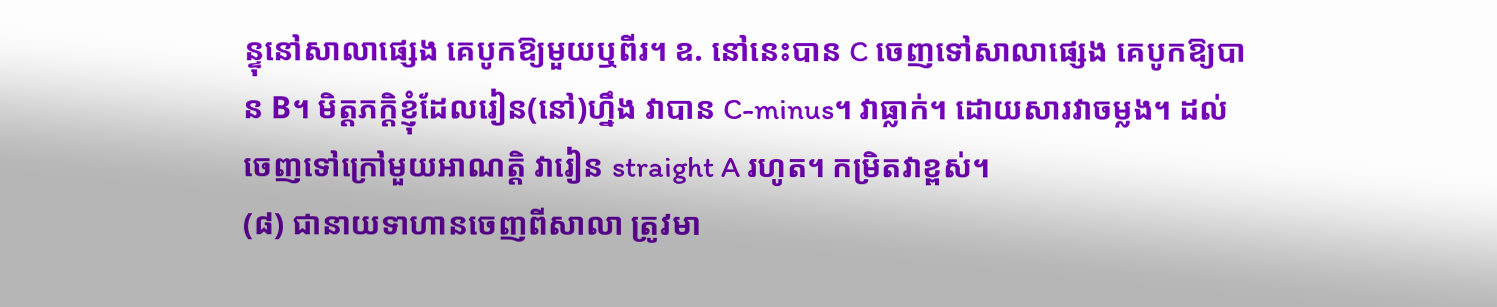ន្ទុនៅសាលាផ្សេង គេបូកឱ្យមួយឬពីរ។ ឧ. នៅនេះបាន C ចេញទៅសាលាផ្សេង គេបូកឱ្យបាន B។ មិត្តភក្តិខ្ញុំដែលរៀន(នៅ)ហ្នឹង វាបាន C-minus។ វាធ្លាក់។ ដោយសារវាចម្លង។ ដល់ចេញទៅក្រៅមួយអាណត្តិ វារៀន straight A រហូត។ កម្រិតវាខ្ពស់។
(៨) ជានាយទាហានចេញពីសាលា ត្រូវមា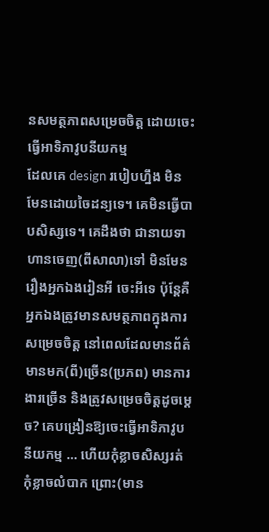នសមត្ថភាពសម្រេចចិត្ត ដោយចេះធ្វើអាទិភាវូបនីយកម្ម
ដែលគេ design របៀបហ្នឹង មិនមែនដោយចៃដន្យទេ។ គេមិនធ្វើបាបសិស្សទេ។ គេដឹងថា ជានាយទាហានចេញ(ពីសាលា)ទៅ មិនមែនរឿងអ្នកឯងរៀនអី ចេះអីទេ ប៉ុន្តែគឺអ្នកឯងត្រូវមានសមត្ថភាពក្នុងការសម្រេចចិត្ត នៅពេលដែលមានព័ត៌មានមក(ពី)ច្រើន(ប្រភព) មានការងារច្រើន និងត្រូវសម្រេចចិត្តដូចម្តេច? គេបង្រៀនឱ្យចេះធ្វើអាទិភាវូបនីយកម្ម … ហើយកុំខ្លាចសិស្សរត់ កុំខ្លាចលំបាក ព្រោះ(មាន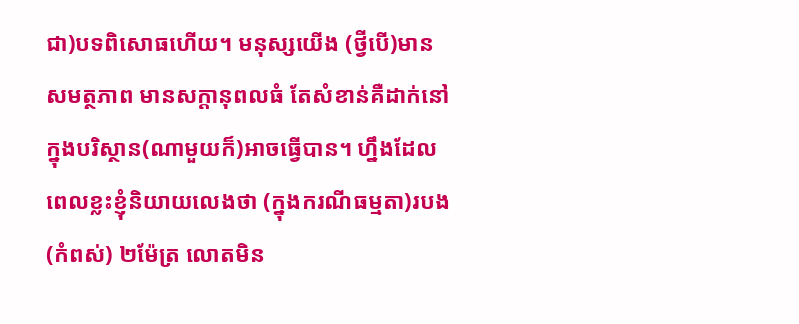ជា)បទពិសោធហើយ។ មនុស្សយើង (ថ្វីបើ)មានសមត្ថភាព មានសក្តានុពលធំ តែសំខាន់គឺដាក់នៅក្នុងបរិស្ថាន(ណាមួយក៏)អាចធ្វើបាន។ ហ្នឹងដែលពេលខ្លះខ្ញុំនិយាយលេងថា (ក្នុងករណីធម្មតា)របង(កំពស់) ២ម៉ែត្រ លោតមិន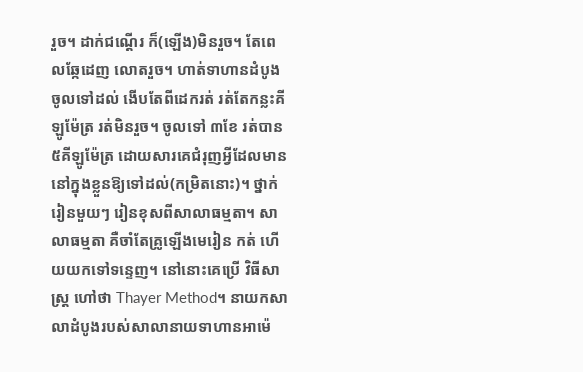រួច។ ដាក់ជណ្ដើរ ក៏(ឡើង)មិនរួច។ តែពេលឆ្កែដេញ លោតរួច។ ហាត់ទាហានដំបូង ចូលទៅដល់ ងើបតែពីដេករត់ រត់តែកន្លះគីឡូម៉ែត្រ រត់មិនរួច។ ចូលទៅ ៣ខែ រត់បាន ៥គីឡូម៉ែត្រ ដោយសារគេជំរុញអ្វីដែលមាននៅក្នុងខ្លួនឱ្យទៅដល់(កម្រិតនោះ)។ ថ្នាក់រៀនមួយៗ រៀនខុសពីសាលាធម្មតា។ សាលាធម្មតា គឺចាំតែគ្រូឡើងមេរៀន កត់ ហើយយកទៅទន្ទេញ។ នៅនោះគេប្រើ វិធីសាស្ត្រ ហៅថា Thayer Method។ នាយកសាលាដំបូងរបស់សាលានាយទាហានអាម៉េ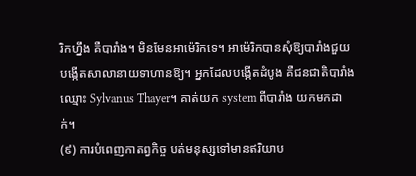រិកហ្នឹង គឺបារាំង។ មិនមែនអាម៉េរិកទេ។ អាម៉េរិកបានសុំឱ្យបារាំងជួយបង្កើតសាលានាយទាហានឱ្យ។ អ្នកដែលបង្កើតដំបូង គឺជនជាតិបារាំងឈ្មោះ Sylvanus Thayer។ គាត់យក system ពីបារាំង យកមកដាក់។
(៩) ការបំពេញកាតព្វកិច្ច បត់មនុស្សទៅមានឥរិយាប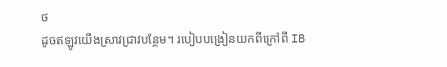ថ
ដូចឥឡូវយើងស្រាវជ្រាវបន្ថែម។ របៀបបង្រៀនយកពីក្រៅពី IB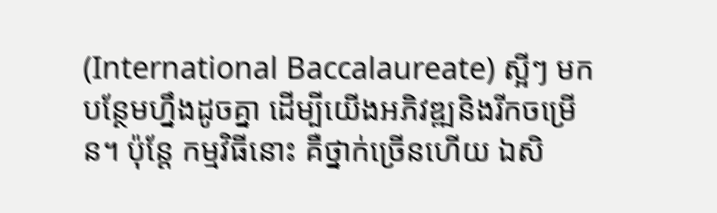(International Baccalaureate) ស្អីៗ មកបន្ថែមហ្នឹងដូចគ្នា ដើម្បីយើងអភិវឌ្ឍនិងរីកចម្រើន។ ប៉ុន្តែ កម្មវិធីនោះ គឺថ្នាក់ច្រើនហើយ ឯសិ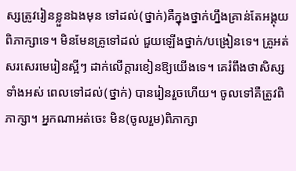ស្សត្រូវរៀនខ្លួនឯងមុន ទៅដល់(ថ្នាក់)គឺក្នុងថ្នាក់ហ្នឹងគ្រាន់តែអង្គុយពិភាក្សាទេ។ មិនមែនគ្រូទៅដល់ ជួយឡើងថ្នាក់/បង្រៀនទេ។ គ្រូអត់សរសេរមេរៀនស្អីៗ ដាក់លើក្តារខៀនឱ្យយើងទេ។ គេរំពឹងថាសិស្សទាំងអស់ ពេលទៅដល់(ថ្នាក់) បានរៀនរួចហើយ។ ចូលទៅគឺត្រូវពិភាក្សា។ អ្នកណាអត់ចេះ មិន(ចូលរួម)ពិភាក្សា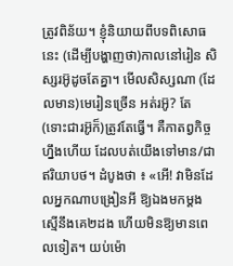ត្រូវពិន័យ។ ខ្ញុំនិយាយពីបទពិសោធនេះ (ដើម្បីបង្ហាញថា)កាលនៅរៀន សិស្សរអ៊ូដូចតែគ្នា។ មើលសិស្សណា (ដែលមាន)មេរៀនច្រើន អត់រអ៊ូ? តែ (ទោះជារអ៊ូក៏)ត្រូវតែធ្វើ។ គឺកាតព្វកិច្ចហ្នឹងហើយ ដែលបត់យើងទៅមាន/ជាឥរិយាបថ។ ដំបូងថា ៖ «អើ! វាមិនដែលអ្នកណាបង្រៀនអី ឱ្យឯងមកម្ដង ស្មើនឹងគេ២ដង ហើយមិនឱ្យមានពេលទៀត។ យប់ម៉ោ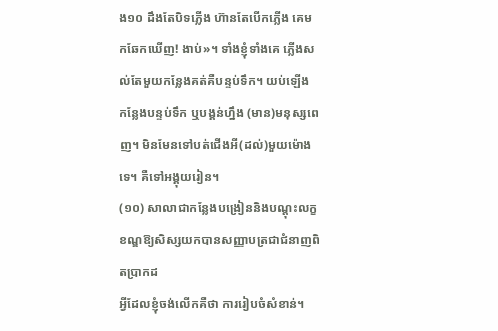ង១០ ដឹងតែបិទភ្លើង ហ៊ានតែបើកភ្លើង គេមកឆែកឃើញ! ងាប់»។ ទាំងខ្ញុំទាំងគេ ភ្លើងសល់តែមួយកន្លែងគត់គឺបន្ទប់ទឹក។ យប់ឡើង កន្លែងបន្ទប់ទឹក ឬបង្គន់ហ្នឹង (មាន)មនុស្សពេញ។ មិនមែនទៅបត់ជើងអី(ដល់)មួយម៉ោងទេ។ គឺទៅអង្គុយរៀន។
(១០) សាលាជាកន្លែងបង្រៀននិងបណ្តុះលក្ខខណ្ឌឱ្យសិស្សយកបានសញ្ញាបត្រជាជំនាញពិតប្រាកដ
អ្វីដែលខ្ញុំចង់លើកគឺថា ការរៀបចំសំខាន់។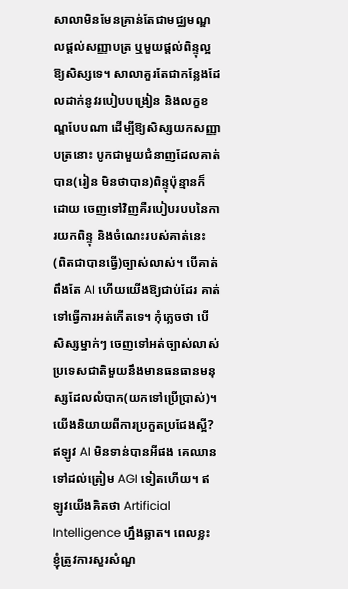សាលាមិនមែនគ្រាន់តែជាមជ្ឈមណ្ឌលផ្តល់សញ្ញាបត្រ ឬមួយផ្តល់ពិន្ទុល្អឱ្យសិស្សទេ។ សាលាគួរតែជាកន្លែងដែលដាក់នូវរបៀបបង្រៀន និងលក្ខខណ្ឌបែបណា ដើម្បីឱ្យសិស្សយកសញ្ញាបត្រនោះ បូកជាមួយជំនាញដែលគាត់បាន(រៀន មិនថាបាន)ពិន្ទុប៉ុន្មានក៏ដោយ ចេញទៅវិញគឺរបៀបរបបនៃការយកពិន្ទុ និងចំណេះរបស់គាត់នេះ (ពិតជាបានធ្វើ)ច្បាស់លាស់។ បើគាត់ពឹងតែ AI ហើយយើងឱ្យជាប់ដែរ គាត់ទៅធ្វើការអត់កើតទេ។ កុំភ្លេចថា បើសិស្សម្នាក់ៗ ចេញទៅអត់ច្បាស់លាស់ ប្រទេសជាតិមួយនឹងមានធនធានមនុស្សដែលលំបាក(យកទៅប្រើប្រាស់)។ យើងនិយាយពីការប្រកួតប្រជែងស្អី? ឥឡូវ AI មិនទាន់បានអីផង គេឈានទៅដល់ត្រៀម AGI ទៀតហើយ។ ឥឡូវយើងគិតថា Artificial Intelligence ហ្នឹងឆ្លាត។ ពេលខ្លះ ខ្ញុំត្រូវការសួរសំណួ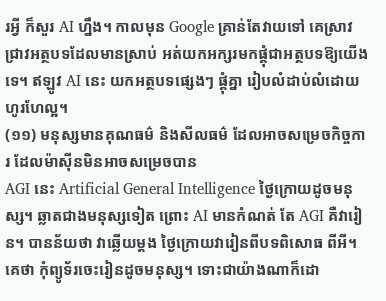រអ្វី ក៏សួរ AI ហ្នឹង។ កាលមុន Google គ្រាន់តែវាយទៅ គេស្រាវជ្រាវអត្ថបទដែលមានស្រាប់ អត់យកអក្សរមកផ្គុំជាអត្ថបទឱ្យយើងទេ។ ឥឡូវ AI នេះ យកអត្ថបទផ្សេងៗ ផ្គុំគ្នា រៀបលំដាប់លំដោយ ហូរហែល្អ។
(១១) មនុស្សមានគុណធម៌ និងសីលធម៌ ដែលអាចសម្រេចកិច្ចការ ដែលម៉ាស៊ីនមិនអាចសម្រេចបាន
AGI នេះ Artificial General Intelligence ថ្ងៃក្រោយដូចមនុស្ស។ ឆ្លាតជាងមនុស្សទៀត ព្រោះ AI មានកំណត់ តែ AGI គឺវារៀន។ បានន័យថា វាឆ្លើយម្ដង ថ្ងៃក្រោយវារៀនពីបទពិសោធ ពីអី។ គេថា កុំព្យូទ័រចេះរៀនដូចមនុស្ស។ ទោះជាយ៉ាងណាក៏ដោ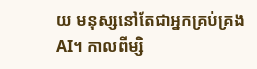យ មនុស្សនៅតែជាអ្នកគ្រប់គ្រង AI។ កាលពីម្សិ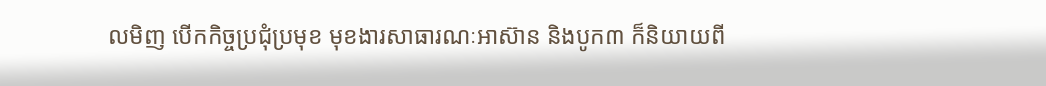លមិញ បើកកិច្ចប្រជុំប្រមុខ មុខងារសាធារណៈអាស៊ាន និងបូក៣ ក៏និយាយពី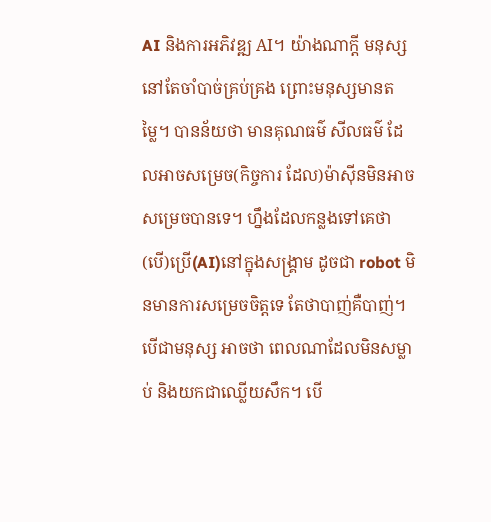AI និងការអភិវឌ្ឍ AI។ យ៉ាងណាក្តី មនុស្សនៅតែចាំបាច់គ្រប់គ្រង ព្រោះមនុស្សមានតម្លៃ។ បានន័យថា មានគុណធម៌ សីលធម៌ ដែលអាចសម្រេច(កិច្ចការ ដែល)ម៉ាស៊ីនមិនអាចសម្រេចបានទេ។ ហ្នឹងដែលកន្លងទៅគេថា (បើ)ប្រើ(AI)នៅក្នុងសង្គ្រាម ដូចជា robot មិនមានការសម្រេចចិត្តទេ តែថាបាញ់គឺបាញ់។ បើជាមនុស្ស អាចថា ពេលណាដែលមិនសម្លាប់ និងយកជាឈ្លើយសឹក។ បើ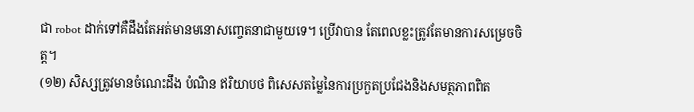ជា robot ដាក់ទៅគឺដឹងតែអត់មានមនោសញ្ចេតនាជាមួយទេ។ ប្រើវាបាន តែពេលខ្លះត្រូវតែមានការសម្រេចចិត្ត។
(១២) សិស្សត្រូវមានចំណេះដឹង បំណិន ឥរិយាបថ ពិសេសតម្លៃនៃការប្រកួតប្រជែងនិងសមត្ថភាពពិត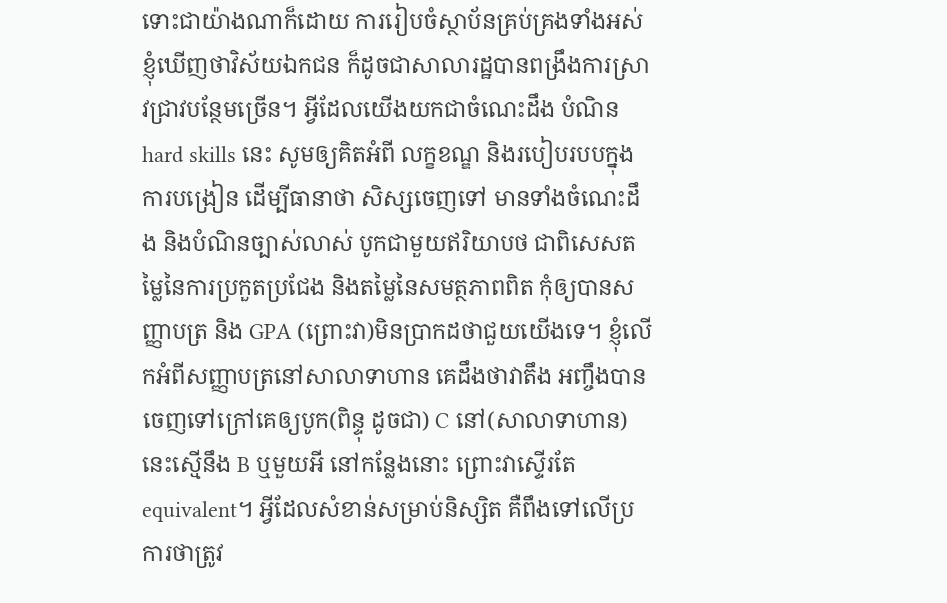ទោះជាយ៉ាងណាក៏ដោយ ការរៀបចំស្ថាប័នគ្រប់គ្រងទាំងអស់ ខ្ញុំឃើញថាវិស័យឯកជន ក៏ដូចជាសាលារដ្ឋបានពង្រឹងការស្រាវជ្រាវបន្ថែមច្រើន។ អ្វីដែលយើងយកជាចំណេះដឹង បំណិន hard skills នេះ សូមឲ្យគិតអំពី លក្ខខណ្ឌ និងរបៀបរបបក្នុងការបង្រៀន ដើម្បីធានាថា សិស្សចេញទៅ មានទាំងចំណេះដឹង និងបំណិនច្បាស់លាស់ បូកជាមួយឥរិយាបថ ជាពិសេសតម្លៃនៃការប្រកួតប្រជែង និងតម្លៃនៃសមត្ថភាពពិត កុំឲ្យបានសញ្ញាបត្រ និង GPA (ព្រោះវា)មិនប្រាកដថាជួយយើងទេ។ ខ្ញុំលើកអំពីសញ្ញាបត្រនៅសាលាទាហាន គេដឹងថាវាតឹង អញ្ចឹងបានចេញទៅក្រៅគេឲ្យបូក(ពិន្ទុ ដូចជា) C នៅ(សាលាទាហាន)នេះស្មើនឹង B ឬមួយអី នៅកន្លែងនោះ ព្រោះវាស្ទើរតែ equivalent។ អ្វីដែលសំខាន់សម្រាប់និស្សិត គឺពឹងទៅលើប្រការថាត្រូវ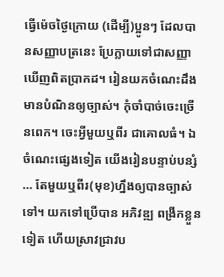ធ្វើម៉េចថ្ងៃក្រោយ (ដើម្បី)ប្អូនៗ ដែលបានសញ្ញាបត្រនេះ ប្រែក្លាយទៅជាសញ្ញាឃើញពិតប្រាកដ។ រៀនយកចំណេះដឹង មានបំណិនឲ្យច្បាស់។ កុំចាំបាច់ចេះច្រើនពេក។ ចេះអ្វីមួយឬពីរ ជាគោលធំ។ ឯចំណេះផ្សេងទៀត យើងរៀនបន្ទាប់បន្សំ … តែមួយឬពីរ(មុខ)ហ្នឹងឲ្យបានច្បាស់ទៅ។ យកទៅប្រើបាន អភិវឌ្ឍ ពង្រីកខ្លួនទៀត ហើយស្រាវជ្រាវប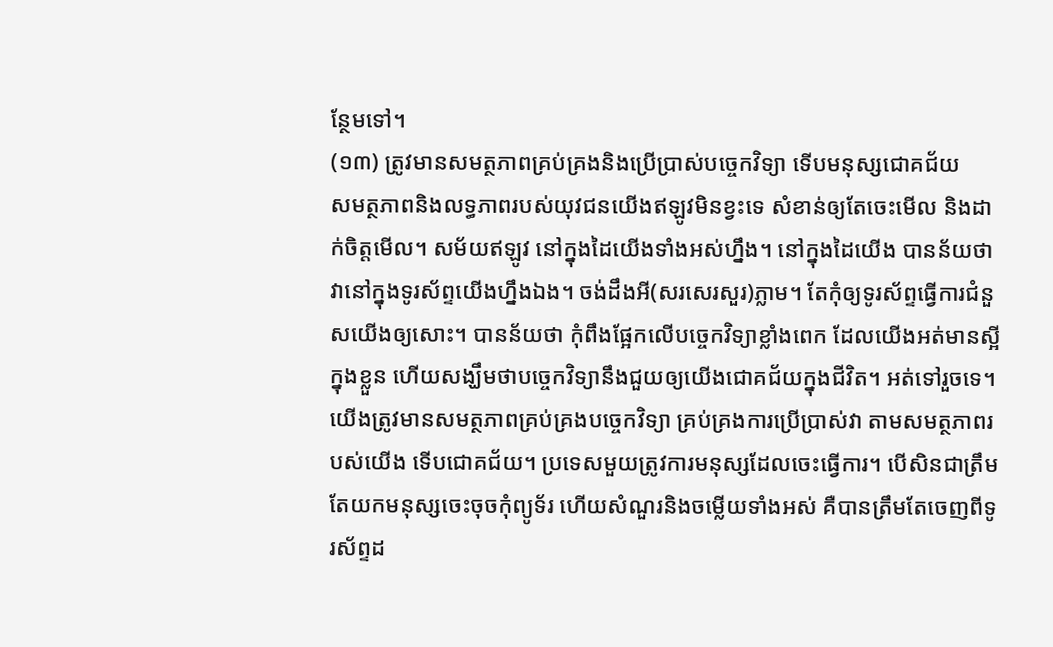ន្ថែមទៅ។
(១៣) ត្រូវមានសមត្ថភាពគ្រប់គ្រងនិងប្រើប្រាស់បច្ចេកវិទ្យា ទើបមនុស្សជោគជ័យ
សមត្ថភាពនិងលទ្ធភាពរបស់យុវជនយើងឥឡូវមិនខ្វះទេ សំខាន់ឲ្យតែចេះមើល និងដាក់ចិត្តមើល។ សម័យឥឡូវ នៅក្នុងដៃយើងទាំងអស់ហ្នឹង។ នៅក្នុងដៃយើង បានន័យថា វានៅក្នុងទូរស័ព្ទយើងហ្នឹងឯង។ ចង់ដឹងអី(សរសេរសួរ)ភ្លាម។ តែកុំឲ្យទូរស័ព្ទធ្វើការជំនួសយើងឲ្យសោះ។ បានន័យថា កុំពឹងផ្អែកលើបច្ចេកវិទ្យាខ្លាំងពេក ដែលយើងអត់មានស្អីក្នុងខ្លួន ហើយសង្ឃឹមថាបច្ចេកវិទ្យានឹងជួយឲ្យយើងជោគជ័យក្នុងជីវិត។ អត់ទៅរួចទេ។ យើងត្រូវមានសមត្ថភាពគ្រប់គ្រងបច្ចេកវិទ្យា គ្រប់គ្រងការប្រើប្រាស់វា តាមសមត្ថភាពរបស់យើង ទើបជោគជ័យ។ ប្រទេសមួយត្រូវការមនុស្សដែលចេះធ្វើការ។ បើសិនជាត្រឹមតែយកមនុស្សចេះចុចកុំព្យូទ័រ ហើយសំណួរនិងចម្លើយទាំងអស់ គឺបានត្រឹមតែចេញពីទូរស័ព្ទដ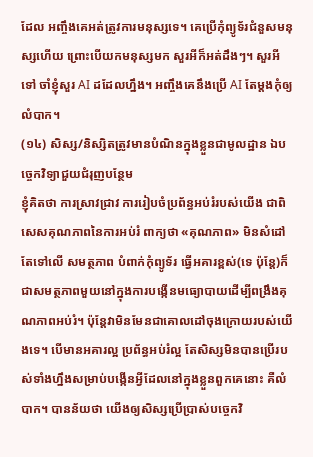ដែល អញ្ចឹងគេអត់ត្រូវការមនុស្សទេ។ គេប្រើកុំព្យូទ័រជំនួសមនុស្សហើយ ព្រោះបើយកមនុស្សមក សួរអីក៏អត់ដឹងៗ។ សួរអីទៅ ចាំខ្ញុំសួរ AI ដដែលហ្នឹង។ អញ្ចឹងគេនឹងប្រើ AI តែម្តងកុំឲ្យលំបាក។
(១៤) សិស្ស/និស្សិតត្រូវមានបំណិនក្នុងខ្លួនជាមូលដ្ឋាន ឯបច្ចេកវិទ្យាជួយជំរុញបន្ថែម
ខ្ញុំគិតថា ការស្រាវជ្រាវ ការរៀបចំប្រព័ន្ធអប់រំរបស់យើង ជាពិសេសគុណភាពនៃការអប់រំ ពាក្យថា «គុណភាព» មិនសំដៅតែទៅលើ សមត្ថភាព បំពាក់កុំព្យូទ័រ ធ្វើអគារខ្ពស់(ទេ ប៉ុន្តែ)ក៏ជាសមត្ថភាពមួយនៅក្នុងការបង្កើនមធ្យោបាយដើម្បីពង្រឹងគុណភាពអប់រំ។ ប៉ុន្តែវាមិនមែនជាគោលដៅចុងក្រោយរបស់យើងទេ។ បើមានអគារល្អ ប្រព័ន្ធអប់រំល្អ តែសិស្សមិនបានប្រើរបស់ទាំងហ្នឹងសម្រាប់បង្កើនអ្វីដែលនៅក្នុងខ្លួនពួកគេនោះ គឺលំបាក។ បានន័យថា យើងឲ្យសិស្សប្រើប្រាស់បច្ចេកវិ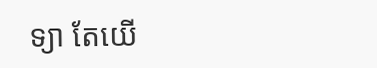ទ្យា តែយើ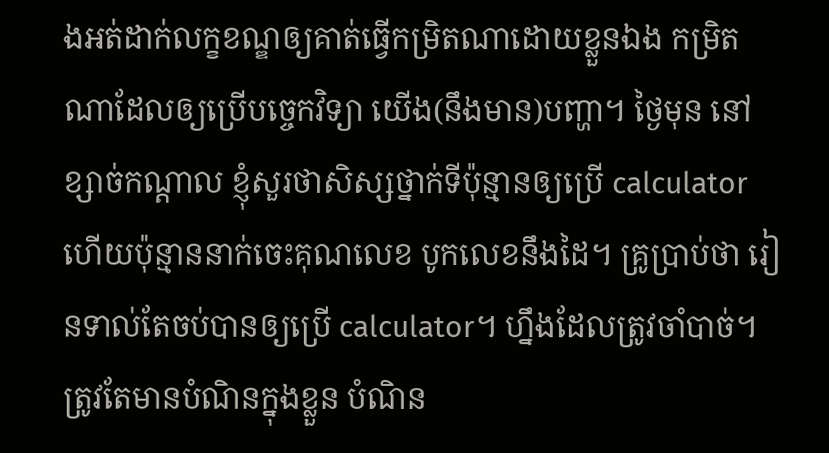ងអត់ដាក់លក្ខខណ្ឌឲ្យគាត់ធ្វើកម្រិតណាដោយខ្លួនឯង កម្រិតណាដែលឲ្យប្រើបច្ចេកវិទ្យា យើង(នឹងមាន)បញ្ហា។ ថ្ងៃមុន នៅខ្សាច់កណ្ដាល ខ្ញុំសួរថាសិស្សថ្នាក់ទីប៉ុន្មានឲ្យប្រើ calculator ហើយប៉ុន្មាននាក់ចេះគុណលេខ បូកលេខនឹងដៃ។ គ្រូប្រាប់ថា រៀនទាល់តែចប់បានឲ្យប្រើ calculator។ ហ្នឹងដែលត្រូវចាំបាច់។ ត្រូវតែមានបំណិនក្នុងខ្លួន បំណិន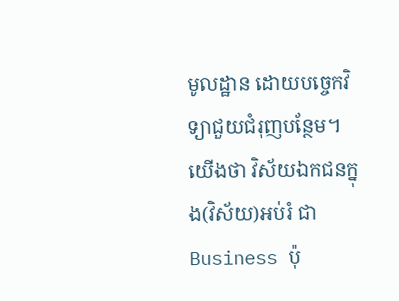មូលដ្ឋាន ដោយបច្ចេកវិទ្យាជួយជំរុញបន្ថែម។ យើងថា វិស័យឯកជនក្នុង(វិស័យ)អប់រំ ជា Business ប៉ុ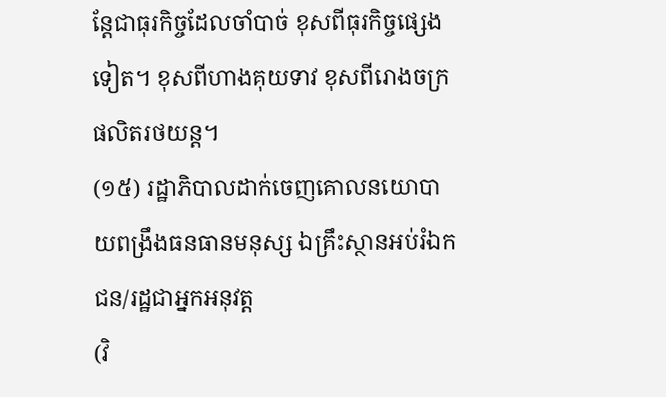ន្តែជាធុរកិច្ចដែលចាំបាច់ ខុសពីធុរកិច្ចផ្សេងទៀត។ ខុសពីហាងគុយទាវ ខុសពីរោងចក្រផលិតរថយន្ត។
(១៥) រដ្ឋាភិបាលដាក់ចេញគោលនយោបាយពង្រឹងធនធានមនុស្ស ឯគ្រឹះស្ថានអប់រំឯកជន/រដ្ឋជាអ្នកអនុវត្ត
(វិ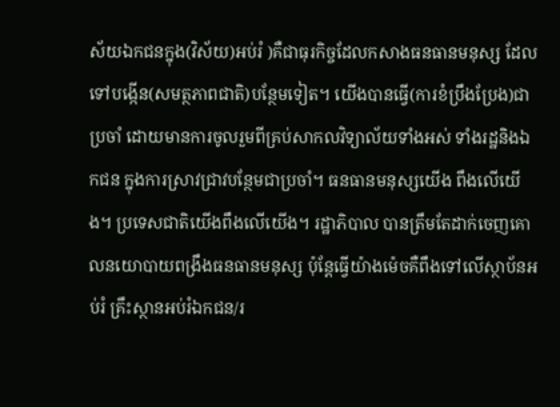ស័យឯកជនក្នុង(វិស័យ)អប់រំ )គឺជាធុរកិច្ចដែលកសាងធនធានមនុស្ស ដែលទៅបង្កើន(សមត្ថភាពជាតិ)បន្ថែមទៀត។ យើងបានធ្វើ(ការខំប្រឹងប្រែង)ជាប្រចាំ ដោយមានការចូលរួមពីគ្រប់សាកលវិទ្យាល័យទាំងអស់ ទាំងរដ្ឋនិងឯកជន ក្នុងការស្រាវជ្រាវបន្ថែមជាប្រចាំ។ ធនធានមនុស្សយើង ពឹងលើយើង។ ប្រទេសជាតិយើងពឹងលើយើង។ រដ្ឋាភិបាល បានត្រឹមតែដាក់ចេញគោលនយោបាយពង្រឹងធនធានមនុស្ស ប៉ុន្តែធ្វើយ៉ាងម៉េចគឺពឹងទៅលើស្ថាប័នអប់រំ គ្រឹះស្ថានអប់រំឯកជន/រ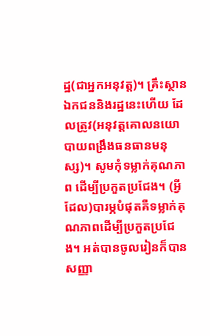ដ្ឋ(ជាអ្នកអនុវត្ត)។ គ្រឹះស្ថានឯកជននិងរដ្ឋនេះហើយ ដែលត្រូវ(អនុវត្តគោលនយោបាយពង្រឹងធនធានមនុស្ស)។ សូមកុំទម្លាក់គុណភាព ដើម្បីប្រកួតប្រជែង។ (អ្វីដែល)បារម្ភបំផុតគឺទម្លាក់គុណភាពដើម្បីប្រកួតប្រជែង។ អត់បានចូលរៀនក៏បានសញ្ញា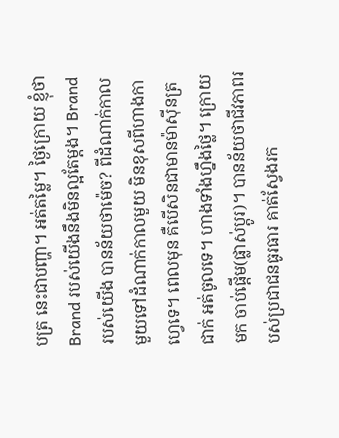បត្រ នេះជាបញ្ហា។ អត់តម្លៃ។ ថ្ងៃក្រោយ ខ្ញុំថា Brand របស់យើងនឹងមិនល្អតែម្តង។ Brand របស់យើង បានន័យថាម៉េច? ពីដំណាក់កាលមួយទៅដំណាក់កាលមួយ មិនខុសពីហាងកាហ្វេទេ។ ពេលមុន គឺបើសិនជាមានម៉ាស៊ីនត្រជាក់ អត់ចូលទេ។ ហាងទាំងហ្នឹងថ្លៃ។ ក្រោយមក ចាប់ផ្តើម(ផ្លាស់ប្តូរ)។ បានន័យថាជីវភាពរបស់ប្រជាជនធូរធារ គាត់ស្វែងរក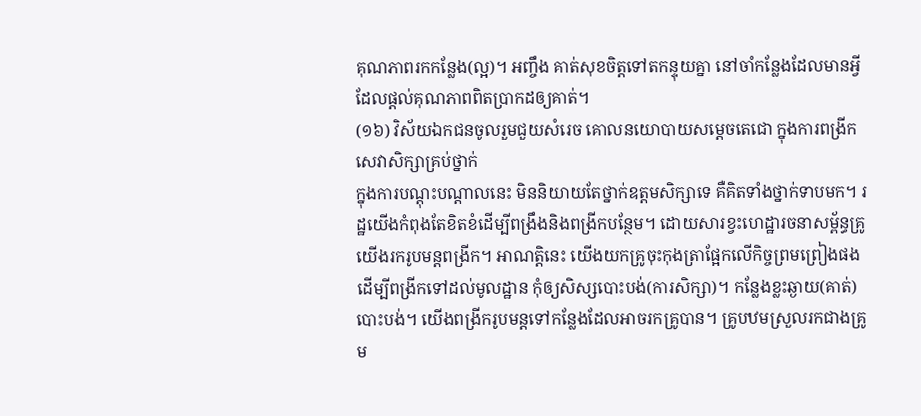គុណភាពរកកន្លែង(ល្អ)។ អញ្ចឹង គាត់សុខចិត្តទៅតកន្ទុយគ្នា នៅចាំកន្លែងដែលមានអ្វីដែលផ្តល់គុណភាពពិតប្រាកដឲ្យគាត់។
(១៦) វិស័យឯកជនចូលរួមជួយសំរេច គោលនយោបាយសម្តេចតេជោ ក្នុងការពង្រីកសេវាសិក្សាគ្រប់ថ្នាក់
ក្នុងការបណ្តុះបណ្តាលនេះ មិននិយាយតែថ្នាក់ឧត្តមសិក្សាទេ គឺគិតទាំងថ្នាក់ទាបមក។ រដ្ឋយើងកំពុងតែខិតខំដើម្បីពង្រឹងនិងពង្រីកបន្ថែម។ ដោយសារខ្វះហេដ្ឋារចនាសម្ព័ន្ធគ្រូ យើងរករូបមន្តពង្រីក។ អាណត្តិនេះ យើងយកគ្រូចុះកុងត្រាផ្អែកលើកិច្ចព្រមព្រៀងផងដើម្បីពង្រីកទៅដល់មូលដ្ឋាន កុំឲ្យសិស្សបោះបង់(ការសិក្សា)។ កន្លែងខ្លះឆ្ងាយ(គាត់)បោះបង់។ យើងពង្រីករូបមន្តទៅកន្លែងដែលអាចរកគ្រូបាន។ គ្រូបឋមស្រួលរកជាងគ្រូម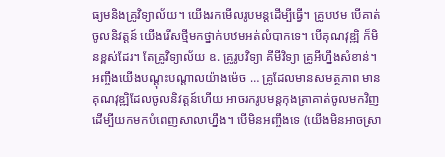ធ្យមនិងគ្រូវិទ្យាល័យ។ យើងរកមើលរូបមន្តដើម្បីធ្វើ។ គ្រូបឋម បើគាត់ចូលនិវត្តន៍ យើងរើសថ្មីមកថ្នាក់បឋមអត់លំបាកទេ។ បើគុណវុឌ្ឍិ ក៏មិនខ្ពស់ដែរ។ តែគ្រូវិទ្យាល័យ ឧ. គ្រូរូបវិទ្យា គីមីវិទ្យា គ្រូអីហ្នឹងសំខាន់។ អញ្ចឹងយើងបណ្តុះបណ្តាលយ៉ាងម៉េច … គ្រូដែលមានសមត្ថភាព មានគុណវុឌ្ឍិដែលចូលនិវត្តន៍ហើយ អាចរករូបមន្តកុងត្រាគាត់ចូលមកវិញ ដើម្បីយកមកបំពេញសាលាហ្នឹង។ បើមិនអញ្ចឹងទេ (យើងមិនអាចស្រា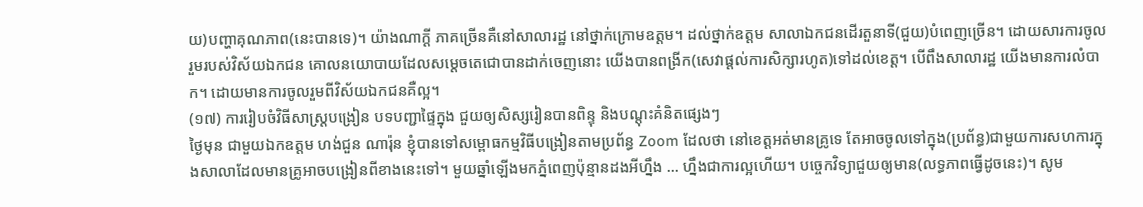យ)បញ្ហាគុណភាព(នេះបានទេ)។ យ៉ាងណាក្តី ភាគច្រើនគឺនៅសាលារដ្ឋ នៅថ្នាក់ក្រោមឧត្តម។ ដល់ថ្នាក់ឧត្តម សាលាឯកជនដើរតួនាទី(ជួយ)បំពេញច្រើន។ ដោយសារការចូលរួមរបស់វិស័យឯកជន គោលនយោបាយដែលសម្តេចតេជោបានដាក់ចេញនោះ យើងបានពង្រីក(សេវាផ្តល់ការសិក្សារហូត)ទៅដល់ខេត្ត។ បើពឹងសាលារដ្ឋ យើងមានការលំបាក។ ដោយមានការចូលរួមពីវិស័យឯកជនគឺល្អ។
(១៧) ការរៀបចំវិធីសាស្ត្របង្រៀន បទបញ្ជាផ្ទៃក្នុង ជួយឲ្យសិស្សរៀនបានពិន្ទុ និងបណ្តុះគំនិតផ្សេងៗ
ថ្ងៃមុន ជាមួយឯកឧត្តម ហង់ជួន ណារ៉ុន ខ្ញុំបានទៅសម្ពោធកម្មវិធីបង្រៀនតាមប្រព័ន្ធ Zoom ដែលថា នៅខេត្តអត់មានគ្រូទេ តែអាចចូលទៅក្នុង(ប្រព័ន្ធ)ជាមួយការសហការក្នុងសាលាដែលមានគ្រូអាចបង្រៀនពីខាងនេះទៅ។ មួយឆ្នាំឡើងមកភ្នំពេញប៉ុន្មានដងអីហ្នឹង … ហ្នឹងជាការល្អហើយ។ បច្ចេកវិទ្យាជួយឲ្យមាន(លទ្ធភាពធ្វើដូចនេះ)។ សូម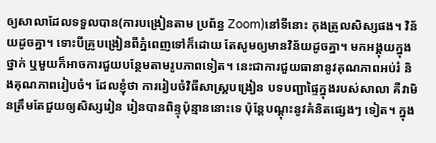ឲ្យសាលាដែលទទួលបាន(ការបង្រៀនតាម ប្រព័ន្ធ Zoom)នៅទីនោះ កុងត្រូលសិស្សផង។ វិន័យដូចគ្នា។ ទោះបីគ្រូបង្រៀនពីភ្នំពេញទៅក៏ដោយ តែសូមឲ្យមានវិន័យដូចគ្នា។ មកអង្គុយក្នុងថ្នាក់ ឬមួយក៏អាចការជួយបន្ថែមតាមរូបភាពទៀត។ នេះជាការជួយធានានូវគុណភាពអប់រំ និងគុណភាពរៀបចំ។ ដែលខ្ញុំថា ការរៀបចំវិធីសាស្ត្របង្រៀន បទបញ្ជាផ្ទៃក្នុងរបស់សាលា គឺវាមិនត្រឹមតែជួយឲ្យសិស្សរៀន រៀនបានពិន្ទុប៉ុន្មាននោះទេ ប៉ុន្តែបណ្តុះនូវគំនិតផ្សេងៗ ទៀត។ ក្នុង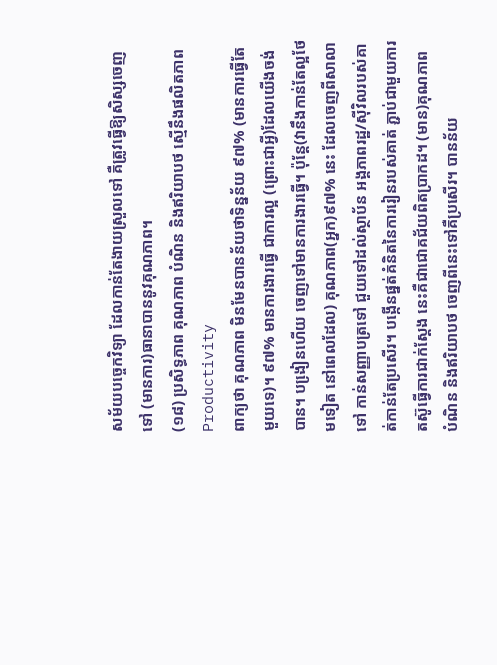សម័យបច្ចេកវិទ្យា ដែលកាន់តែងាយស្រួលទៅ គឺត្រូវធ្វើឱ្យសិស្សចេញទៅ (មានការ)ធានាបាននូវគុណភាព។
(១៨) ប្រសិទ្ធភាព គុណភាព បំណិន និងឥរិយាបថ ស្មើនឹងផលិតភាព Productivity
ពាក្យថា គុណភាព មិនមែនបានន័យថាទិន្នន័យ ៩៧% (មានការធ្វើតែមួយទេ)។ ៩៧% មានការងារធ្វើ ជាការល្អ (ព្រោះជាអ្វី)ដែលយើងចង់បាន។ បងៀ្រនហើយ ចេញទៅមានការងារធ្វើ។ ប៉ុន្តែ(វានឹងកាន់តែល្អថែមទៀត នៅពេលដែល) គុណភាព(អ្នក)៩៧% នេះ ដែលចេញពីសាលាទៅ កាន់សញ្ញាបត្រទៅ ជួយទៅដល់ស្ថាប័ន អង្គភាពរដ្ឋ/ស៊ីវិលរបស់គាត់កាន់តែប្រសើរ។ បង្កើនផ្នត់គំនិតនៃការរៀនរបស់គាត់ ភ្ជាប់ជាមួយការតស៊ូធ្វើការជាក់ស្តែង នេះគឺជាជោគជ័យពិតប្រាកដ។ (មាន)គុណភាព បំណិន និងឥរិយាបថ ចេញពីនេះទៅគឺប្រសើរ។ បានន័យ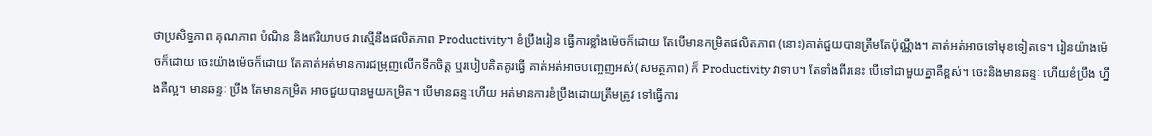ថាប្រសិទ្ធភាព គុណភាព បំណិន និងឥរិយាបថ វាស្មើនឹងផលិតភាព Productivity។ ខំប្រឹងរៀន ធ្វើការខ្លាំងម៉េចក៏ដោយ តែបើមានកម្រិតផលិតភាព (នោះ)គាត់ជួយបានត្រឹមតែប៉ុណ្ណឹង។ គាត់អត់អាចទៅមុខទៀតទេ។ រៀនយ៉ាងម៉េចក៏ដោយ ចេះយ៉ាងម៉េចក៏ដោយ តែគាត់អត់មានការជម្រុញលើកទឹកចិត្ត ឬរបៀបគិតគូរធ្វើ គាត់អត់អាចបញ្ចេញអស់(សមត្ថភាព) ក៏ Productivity វាទាប។ តែទាំងពីរនេះ បើទៅជាមួយគ្នាគឺខ្ពស់។ ចេះនិងមានឆន្ទៈ ហើយខំប្រឹង ហ្នឹងគឺល្អ។ មានឆន្ទៈ ប្រឹង តែមានកម្រិត អាចជួយបានមួយកម្រិត។ បើមានឆន្ទៈហើយ អត់មានការខំប្រឹងដោយត្រឹមត្រូវ ទៅធ្វើការ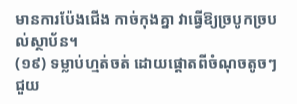មានការប៉ែងជើង កាច់កុងគ្នា វាធ្វើឱ្យច្របូកច្របល់ស្ថាប័ន។
(១៩) ទម្លាប់ហ្មត់ចត់ ដោយផ្តោតពីចំណុចតូចៗ ជួយ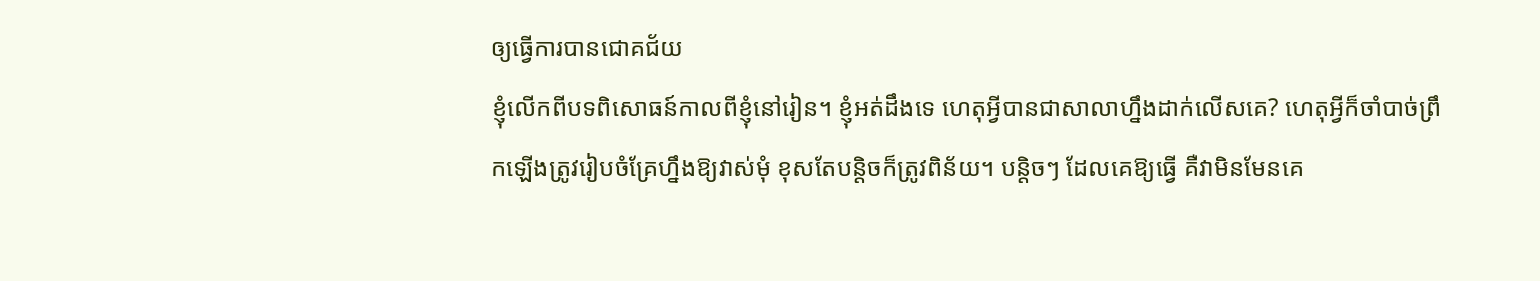ឲ្យធ្វើការបានជោគជ័យ
ខ្ញុំលើកពីបទពិសោធន៍កាលពីខ្ញុំនៅរៀន។ ខ្ញុំអត់ដឹងទេ ហេតុអ្វីបានជាសាលាហ្នឹងដាក់លើសគេ? ហេតុអ្វីក៏ចាំបាច់ព្រឹកឡើងត្រូវរៀបចំគ្រែហ្នឹងឱ្យវាស់មុំ ខុសតែបន្តិចក៏ត្រូវពិន័យ។ បន្តិចៗ ដែលគេឱ្យធ្វើ គឺវាមិនមែនគេ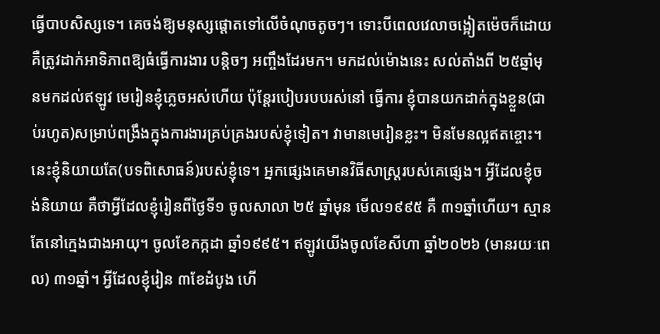ធ្វើបាបសិស្សទេ។ គេចង់ឱ្យមនុស្សផ្ដោតទៅលើចំណុចតូចៗ។ ទោះបីពេលវេលាចង្អៀតម៉េចក៏ដោយ គឺត្រូវដាក់អាទិភាពឱ្យធំធ្វើការងារ បន្តិចៗ អញ្ចឹងដែរមក។ មកដល់ម៉ោងនេះ សល់តាំងពី ២៥ឆ្នាំមុនមកដល់ឥឡូវ មេរៀនខ្ញុំភ្លេចអស់ហើយ ប៉ុន្ដែរបៀបរបបរស់នៅ ធ្វើការ ខ្ញុំបានយកដាក់ក្នុងខ្លួន(ជាប់រហូត)សម្រាប់ពង្រឹងក្នុងការងារគ្រប់គ្រងរបស់ខ្ញុំទៀត។ វាមានមេរៀនខ្លះ។ មិនមែនល្អឥតខ្ចោះ។ នេះខ្ញុំនិយាយតែ(បទពិសោធន៍)របស់ខ្ញុំទេ។ អ្នកផ្សេងគេមានវិធីសាស្ត្ររបស់គេផ្សេង។ អ្វីដែលខ្ញុំចង់និយាយ គឺថាអ្វីដែលខ្ញុំរៀនពីថ្ងៃទី១ ចូលសាលា ២៥ ឆ្នាំមុន មើល១៩៩៥ គឺ ៣១ឆ្នាំហើយ។ ស្មានតែនៅក្មេងជាងអាយុ។ ចូលខែកក្កដា ឆ្នាំ១៩៩៥។ ឥឡូវយើងចូលខែសីហា ឆ្នាំ២០២៦ (មានរយៈពេល) ៣១ឆ្នាំ។ អ្វីដែលខ្ញុំរៀន ៣ខែដំបូង ហើ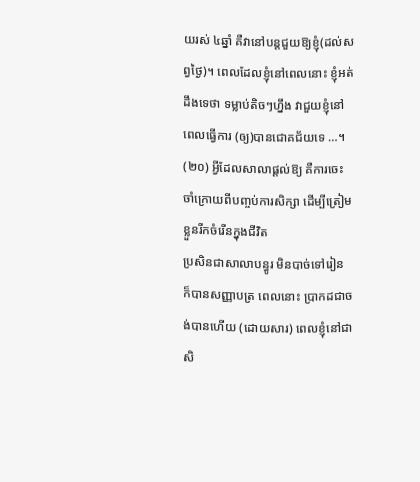យរស់ ៤ឆ្នាំ គឺវានៅបន្តជួយឱ្យខ្ញុំ(ដល់សព្វថ្ងៃ)។ ពេលដែលខ្ញុំនៅពេលនោះ ខ្ញុំអត់ដឹងទេថា ទម្លាប់តិចៗហ្នឹង វាជួយខ្ញុំនៅពេលធ្វើការ (ឲ្យ)បានជោគជ័យទេ …។
(២០) អ្វីដែលសាលាផ្តល់ឱ្យ គឺការចេះចាំក្រោយពីបញ្ចប់ការសិក្សា ដើម្បីត្រៀមខ្លួនរីកចំរើនក្នុងជីវិត
ប្រសិនជាសាលាបន្ធូរ មិនបាច់ទៅរៀន ក៏បានសញ្ញាបត្រ ពេលនោះ ប្រាកដជាចង់បានហើយ (ដោយសារ) ពេលខ្ញុំនៅជាសិ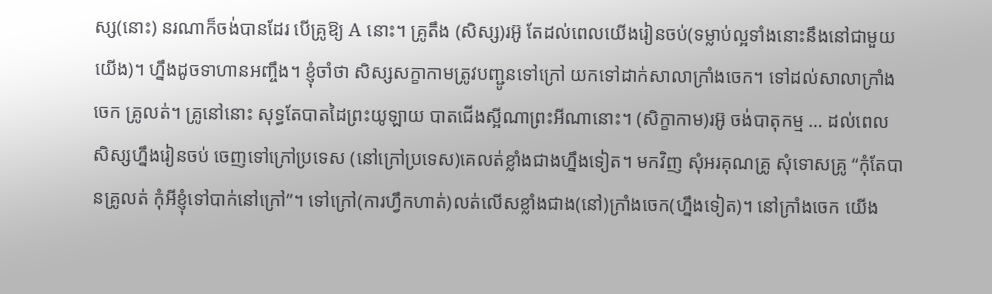ស្ស(នោះ) នរណាក៏ចង់បានដែរ បើគ្រូឱ្យ A នោះ។ គ្រូតឹង (សិស្ស)រអ៊ូ តែដល់ពេលយើងរៀនចប់(ទម្លាប់ល្អទាំងនោះនឹងនៅជាមួយយើង)។ ហ្នឹងដូចទាហានអញ្ចឹង។ ខ្ញុំចាំថា សិស្សសក្ខាកាមត្រូវបញ្ជូនទៅក្រៅ យកទៅដាក់សាលាក្រាំងចេក។ ទៅដល់សាលាក្រាំងចេក គ្រូលត់។ គ្រូនៅនោះ សុទ្ធតែបាតដៃព្រះយូឡាយ បាតជើងស្អីណាព្រះអីណានោះ។ (សិក្ខាកាម)រអ៊ូ ចង់បាតុកម្ម … ដល់ពេលសិស្សហ្នឹងរៀនចប់ ចេញទៅក្រៅប្រទេស (នៅក្រៅប្រទេស)គេលត់ខ្លាំងជាងហ្នឹងទៀត។ មកវិញ សុំអរគុណគ្រូ សុំទោសគ្រូ “កុំតែបានគ្រូលត់ កុំអីខ្ញុំទៅបាក់នៅក្រៅ”។ ទៅក្រៅ(ការហ្វឹកហាត់)លត់លើសខ្លាំងជាង(នៅ)ក្រាំងចេក(ហ្នឹងទៀត)។ នៅក្រាំងចេក យើង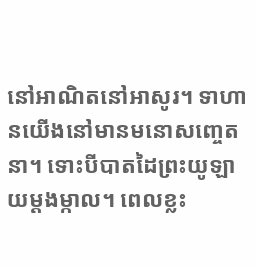នៅអាណិតនៅអាសូរ។ ទាហានយើងនៅមានមនោសញ្ចេតនា។ ទោះបីបាតដៃព្រះយូឡាយម្តងម្កាល។ ពេលខ្លះ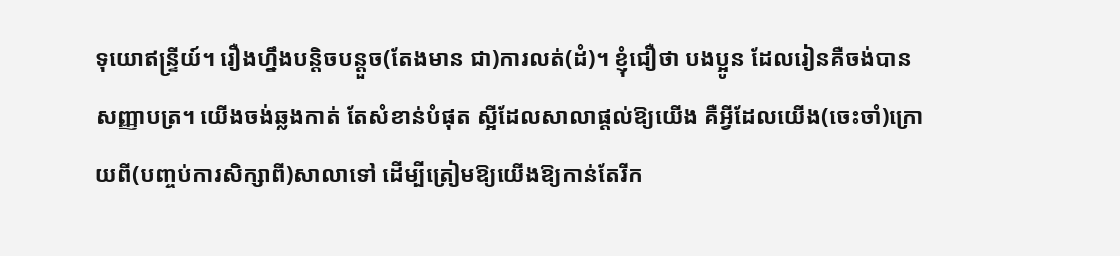ទុយោឥន្ទ្រីយ៍។ រឿងហ្នឹងបន្តិចបន្តួច(តែងមាន ជា)ការលត់(ដំ)។ ខ្ញុំជឿថា បងប្អូន ដែលរៀនគឺចង់បានសញ្ញាបត្រ។ យើងចង់ឆ្លងកាត់ តែសំខាន់បំផុត ស្អីដែលសាលាផ្តល់ឱ្យយើង គឺអ្វីដែលយើង(ចេះចាំ)ក្រោយពី(បញ្ចប់ការសិក្សាពី)សាលាទៅ ដើម្បីត្រៀមឱ្យយើងឱ្យកាន់តែរីក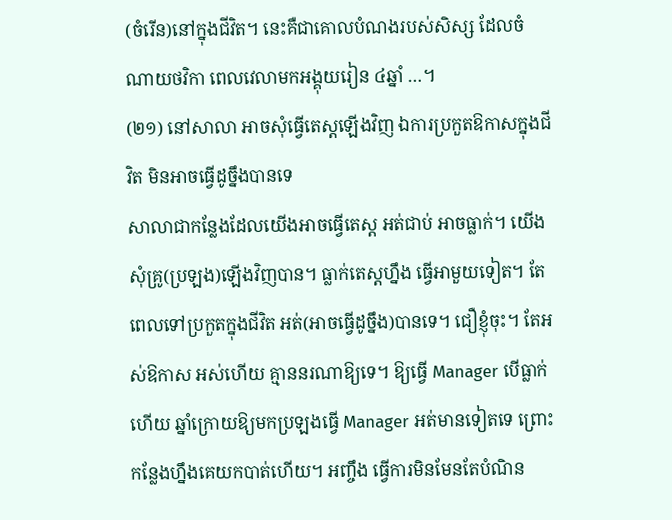(ចំរើន)នៅក្នុងជីវិត។ នេះគឺជាគោលបំណងរបស់សិស្ស ដែលចំណាយថវិកា ពេលវេលាមកអង្គុយរៀន ៤ឆ្នាំ …។
(២១) នៅសាលា អាចសុំធ្វើតេស្តឡើងវិញ ឯការប្រកួតឱកាសក្នុងជីវិត មិនអាចធ្វើដូច្នឹងបានទេ
សាលាជាកន្លែងដែលយើងអាចធ្វើតេស្ត អត់ជាប់ អាចធ្លាក់។ យើងសុំគ្រូ(ប្រឡង)ឡើងវិញបាន។ ធ្លាក់តេស្តហ្នឹង ធ្វើអាមួយទៀត។ តែពេលទៅប្រកួតក្នុងជីវិត អត់(អាចធ្វើដូច្នឹង)បានទេ។ ជឿខ្ញុំចុះ។ តែអស់ឱកាស អស់ហើយ គ្មាននរណាឱ្យទេ។ ឱ្យធ្វើ Manager បើធ្លាក់ហើយ ឆ្នាំក្រោយឱ្យមកប្រឡងធ្វើ Manager អត់មានទៀតទេ ព្រោះកន្លែងហ្នឹងគេយកបាត់ហើយ។ អញ្ចឹង ធ្វើការមិនមែនតែបំណិន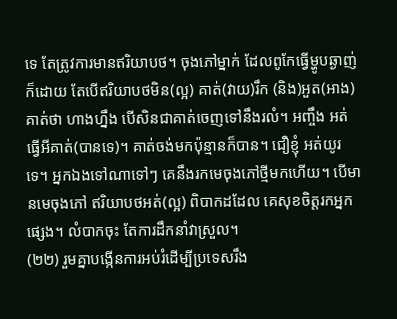ទេ តែត្រូវការមានឥរិយាបថ។ ចុងភៅម្នាក់ ដែលពូកែធ្វើម្ហូបឆ្ងាញ់ក៏ដោយ តែបើឥរិយាបថមិន(ល្អ) គាត់(វាយ)រឹក (និង)អួត(អាង) គាត់ថា ហាងហ្នឹង បើសិនជាគាត់ចេញទៅនឹងរលំ។ អញ្ចឹង អត់ធ្វើអីគាត់(បានទេ)។ គាត់ចង់មកប៉ុន្មានក៏បាន។ ជឿខ្ញុំ អត់យូរទេ។ អ្នកឯងទៅណាទៅៗ គេនឹងរកមេចុងភៅថ្មីមកហើយ។ បើមានមេចុងភៅ ឥរិយាបថអត់(ល្អ) ពិបាកដដែល គេសុខចិត្តរកអ្នកផ្សេង។ លំបាកចុះ តែការដឹកនាំវាស្រួល។
(២២) រួមគ្នាបង្កើនការអប់រំដើម្បីប្រទេសរឹង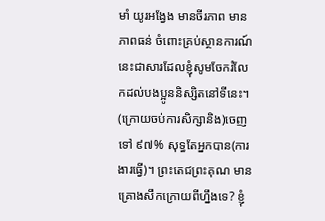មាំ យូរអង្វែង មានចីរភាព មានភាពធន់ ចំពោះគ្រប់ស្ថានការណ៍
នេះជាសារដែលខ្ញុំសូមចែករំលែកដល់បងប្អូននិស្សិតនៅទីនេះ។ (ក្រោយចប់ការសិក្សានិង)ចេញទៅ ៩៧% សុទ្ធតែអ្នកបាន(ការងារធ្វើ)។ ព្រះតេជព្រះគុណ មានគ្រោងសឹកក្រោយពីហ្នឹងទេ? ខ្ញុំ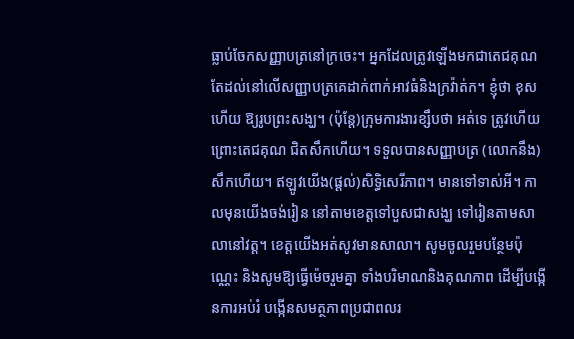ធ្លាប់ចែកសញ្ញាបត្រនៅក្រចេះ។ អ្នកដែលត្រូវឡើងមកជាតេជគុណ តែដល់នៅលើសញ្ញាបត្រគេដាក់ពាក់អាវធំនិងក្រវ៉ាត់ក។ ខ្ញុំថា ខុសហើយ ឱ្យរូបព្រះសង្ឃ។ (ប៉ុន្ដែ)ក្រុមការងារខ្សឹបថា អត់ទេ ត្រូវហើយ ព្រោះតេជគុណ ជិតសឹកហើយ។ ទទួលបានសញ្ញាបត្រ (លោកនឹង)សឹកហើយ។ ឥឡូវយើង(ផ្ដល់)សិទ្ធិសេរីភាព។ មានទៅទាស់អី។ កាលមុនយើងចង់រៀន នៅតាមខេត្តទៅបួសជាសង្ឃ ទៅរៀនតាមសាលានៅវត្ត។ ខេត្តយើងអត់សូវមានសាលា។ សូមចូលរួមបន្ថែមប៉ុណ្ណេះ និងសូមឱ្យធ្វើម៉េចរួមគ្នា ទាំងបរិមាណនិងគុណភាព ដើម្បីបង្កើនការអប់រំ បង្កើនសមត្ថភាពប្រជាពលរ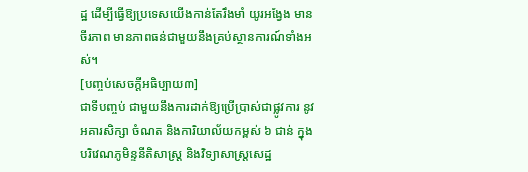ដ្ឋ ដើម្បីធ្វើឱ្យប្រទេសយើងកាន់តែរឹងមាំ យូរអង្វែង មានចីរភាព មានភាពធន់ជាមួយនឹងគ្រប់ស្ថានការណ៍ទាំងអស់។
[បញ្ចប់សេចក្ដីអធិប្បាយ៣]
ជាទីបញ្ចប់ ជាមួយនឹងការដាក់ឱ្យប្រើប្រាស់ជាផ្លូវការ នូវអគារសិក្សា ចំណត និងការិយាល័យកម្ពស់ ៦ ជាន់ ក្នុងបរិវេណភូមិន្ទនីតិសាស្ត្រ និងវិទ្យាសាស្ត្រសេដ្ឋ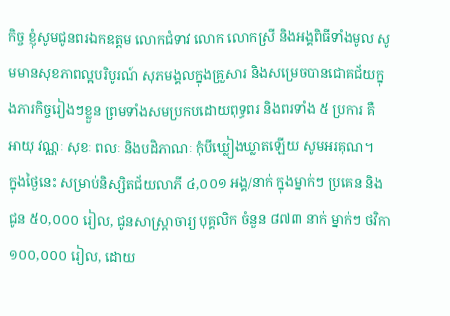កិច្ច ខ្ញុំសូមជូនពរឯកឧត្តម លោកជំទាវ លោក លោកស្រី និងអង្គពិធីទាំងមូល សូមមានសុខភាពល្អបរិបូរណ៍ សុភមង្គលក្នុងគ្រួសារ និងសម្រេចបានជោគជ័យក្នុងភារកិច្ចរៀងៗខ្លួន ព្រមទាំងសមប្រកបដោយពុទ្ធពរ និងពរទាំង ៥ ប្រការ គឺ អាយុ វណ្ណៈ សុខៈ ពលៈ និងបដិភាណៈ កុំបីឃ្លៀងឃ្លាតឡើយ សូមអរគុណ។
ក្នុងថ្ងៃនេះ សម្រាប់និស្សិតជ័យលាភី ៤,០០១ អង្គ/នាក់ ក្នុងម្នាក់ៗ ប្រគេន និងជូន ៥០,០០០ រៀល, ជូនសាស្ត្រាចារ្យ បុគ្គលិក ចំនួន ៨៧៣ នាក់ ម្នាក់ៗ ថវិកា ១០០,០០០ រៀល, ដោយ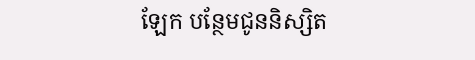ឡែក បន្ថែមជូននិស្សិត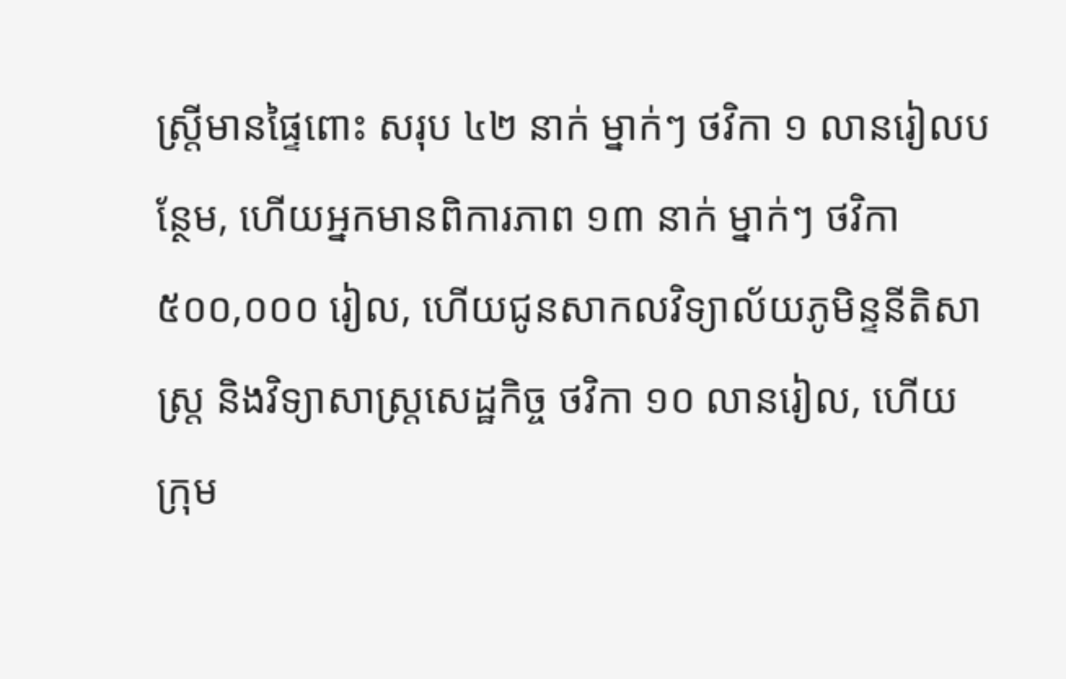ស្ត្រីមានផ្ទៃពោះ សរុប ៤២ នាក់ ម្នាក់ៗ ថវិកា ១ លានរៀលបន្ថែម, ហើយអ្នកមានពិការភាព ១៣ នាក់ ម្នាក់ៗ ថវិកា ៥០០,០០០ រៀល, ហើយជូនសាកលវិទ្យាល័យភូមិន្ទនីតិសាស្ត្រ និងវិទ្យាសាស្ត្រសេដ្ឋកិច្ច ថវិកា ១០ លានរៀល, ហើយក្រុម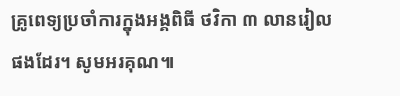គ្រូពេទ្យប្រចាំការក្នុងអង្គពិធី ថវិកា ៣ លានរៀលផងដែរ។ សូមអរគុណ៕